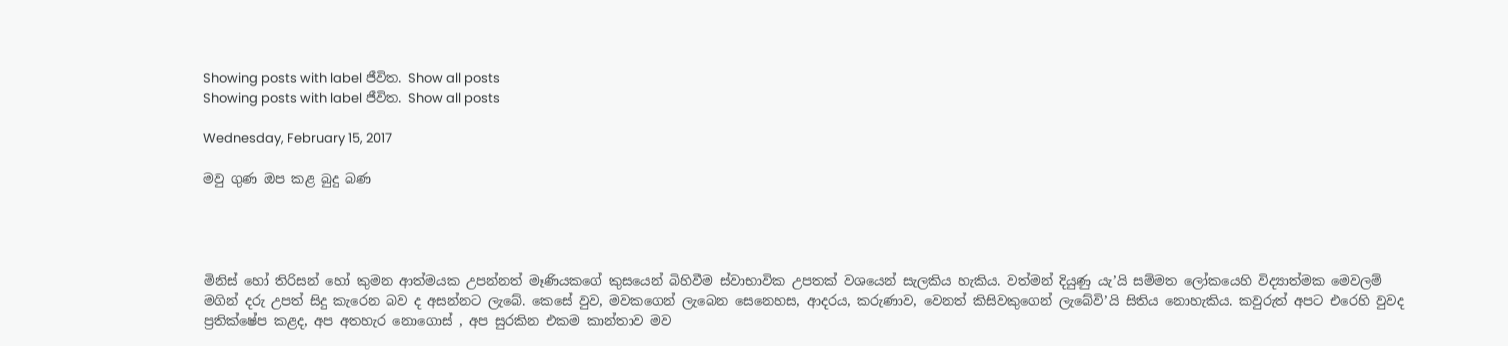Showing posts with label ජීවිත. Show all posts
Showing posts with label ජීවිත. Show all posts

Wednesday, February 15, 2017

මවු ගුණ ඔප කළ බුදු බණ




මිනිස් හෝ තිරිසන් හෝ කුමන ආත්මයක උපන්නත් මෑණියකගේ කුසයෙන් බිහිවීම ස්වාභාවික උපතක් වශයෙන් සැලකිය හැකිය. වත්මන් දියුණු යැ’යි සම්මත ලෝකයෙහි විද්‍යාත්මක මෙවලම් මගින් දරු උපත් සිදු කැරෙන බව ද අසන්නට ලැබේ. කෙසේ වුව, මවකගෙන් ලැබෙන සෙනෙහස, ආදරය, කරුණාව, වෙනත් කිසිවකුගෙන් ලැබේවි’යි සිතිය නොහැකිය. කවුරුත් අපට එරෙහි වුවද ප්‍රතික්ෂේප කළද, අප අතහැර නොගොස් , අප සුරකින එකම කාන්තාව මව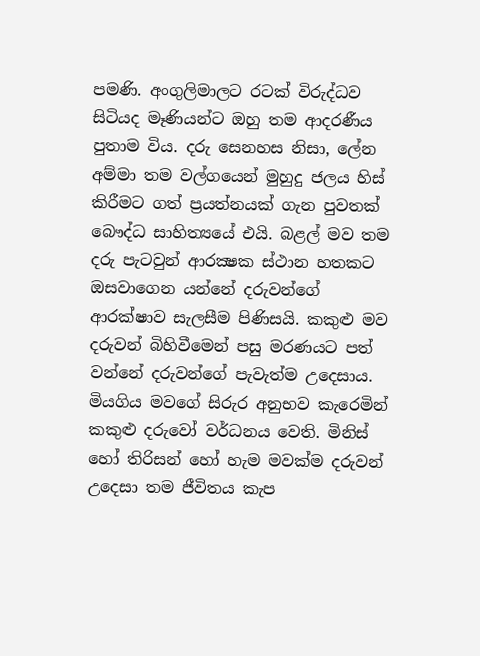පමණි. අංගුලිමාලට රටක් විරුද්ධව සිටියද මෑණියන්ට ඔහු තම ආදරණීය පුතාම විය. දරු සෙනහස නිසා, ලේන අම්මා තම වල්ගයෙන් මුහුදු ජලය හිස් කිරීමට ගත් ප්‍රයත්නයක් ගැන පුවතක් බෞද්ධ සාහිත්‍යයේ එයි. බළල් මව තම දරු පැටවුන් ආරක්‍ෂක ස්ථාන හතකට ඔසවාගෙන යන්නේ දරුවන්ගේ ආරක්ෂාව සැලසීම පිණිසයි. කකුළු මව දරුවන් බිහිවීමෙන් පසු මරණයට පත් වන්නේ දරුවන්ගේ පැවැත්ම උදෙසාය. මියගිය මවගේ සිරුර අනුභව කැරෙමින් කකුළු දරුවෝ වර්ධනය වෙති. මිනිස් හෝ තිරිසන් හෝ හැම මවක්ම දරුවන් උදෙසා තම ජීවිතය කැප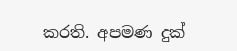කරති. අපමණ දුක්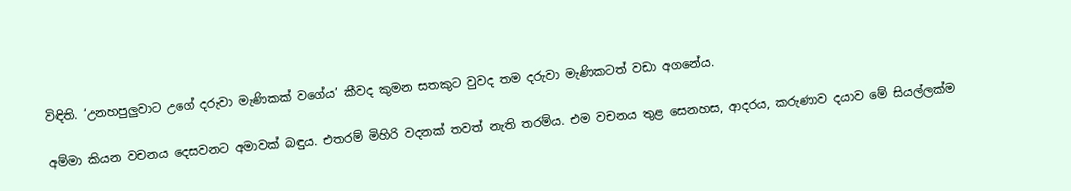විඳිති. ‘උනහපුලුවාට උගේ දරුවා මැණිකක් වගේය’ කීවද කුමන සතකුට වුවද තම දරුවා මැණිකටත් වඩා අගනේය.

අම්මා කියන වචනය දෙසවනට අමාවක් බඳුය. එතරම් මිහිරි වදනක් තවත් නැති තරම්ය. එම වචනය තුළ සෙනහස, ආදරය, කරුණාව දයාව මේ සියල්ලක්ම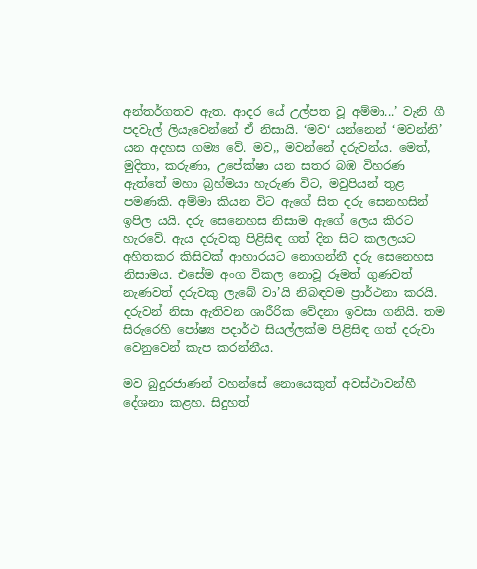අන්තර්ගතව ඇත. ආදර යේ උල්පත වූ අම්මා...’ වැනි ගී පදවැල් ලියැවෙන්නේ ඒ නිසායි. ‘මව‘ යන්නෙන් ‘මවන්නි’ යන අදහස ගම්‍ය වේ. මව,, මවන්නේ දරුවන්ය. මෙත්, මුදිතා, කරුණා, උපේක්ෂා යන සතර බඹ විහරණ ඇත්තේ මහා බ්‍රහ්මයා හැරුණ විට, මවුපියන් තුළ පමණකි. අම්මා කියන විට ඇගේ සිත දරු සෙනහසින් ඉපිල යයි. දරු සෙනෙහස නිසාම ඇගේ ලෙය කිරට හැරවේ. ඇය දරුවකු පිළිසිඳ ගත් දින සිට කලලයට අහිතකර කිසිවක් ආහාරයට නොගන්නී දරු සෙනෙහස නිසාමය. එසේම අංග විකල නොවූ රූමත් ගුණවත් නැණවත් දරුවකු ලැබේ වා’යි නිබඳවම ප්‍රාර්ථනා කරයි. දරුවන් නිසා ඇතිවන ශාරීරික වේදනා ඉවසා ගනියි. තම සිරුරෙහි පෝෂ්‍ය පදාර්ථ සියල්ලක්ම පිළිසිඳ ගත් දරුවා වෙනුවෙන් කැප කරන්නීය.

මව බුදුරජාණන් වහන්සේ නොයෙකුත් අවස්ථාවන්හී දේශනා කළහ. සිදුහත්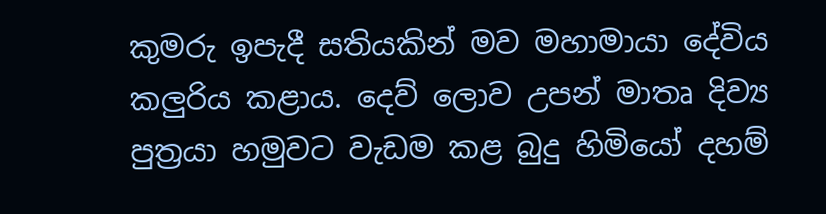කුමරු ඉපැදී සතියකින් මව මහාමායා දේවිය කලුරිය කළාය. දෙව් ලොව උපන් මාතෘ දිව්‍ය පුත්‍රයා හමුවට වැඩම කළ බුදු හිමියෝ දහම්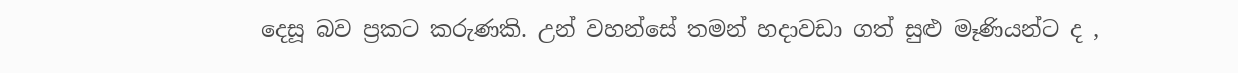දෙසූ බව ප්‍රකට කරුණකි. උන් වහන්සේ තමන් හදාවඩා ගත් සුළු මෑණියන්ට ද ,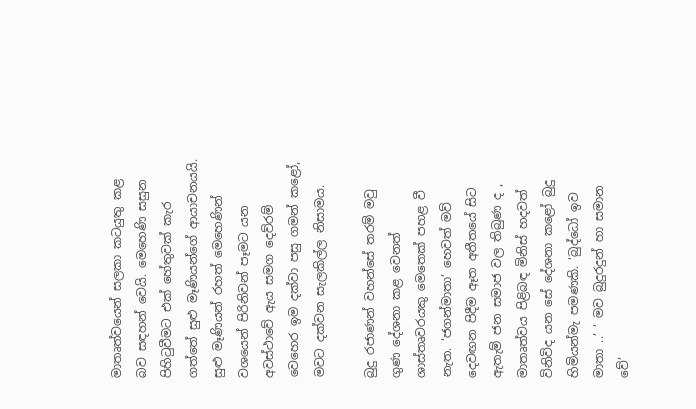මාතෘත්වයෙන් සලකා කටයුතු කළ බව සඳහන් වෙයි. මෙහෙණි සසුන පිහිටුවීමට එක් හේතුවක් කැර ගත්තේ සුළු මෑණියන්ගේ ආයාචනයයි. සුළු මෑණියන් රහත් මෙහෙණින් වශයෙන් පිරිනිවන් පෑමට යන අවස්ථාවේ ඇය සමග දෙව්රම් වෙහෙර ඉම දක්වා පසු ගමන් කළෝ, මවට දක්වන සැලකිල්ල නිසාමය.

බුදු රජාණන් වහන්සේ තරම් මවු ගුණ දේශනා කළ වෙනත් ශාස්තෘවරයකු මෙතෙක් පහළ වී නැත. ‘ජගන්මාතා’ හෙවත් මව් දෙවඟන පිදීම ඈත අතීතයේ සිට ඇතැම් ජන සමාජ වල තිබුණ ද , මාතෘත්වය පිළිබඳ මිනිස් හදවත් විනිවිද යන සේ දේශනා කළෝ බුදු හිමියන්මැ පමණකි. ‘බුද්ධෝ ඉව මාතා ..’ ‘ මව බුදුරදුන් හා සමාන වේ’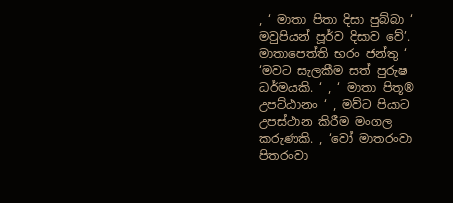, ‘ මාතා පිතා දිසා පුබ්බා ‘ මවුපියන් පූර්ව දිසාව වේ’. මාතාපෙත්ති භරං ජන්තු ‘ ‘මවට සැලකීම සත් පුරුෂ ධර්මයකි. ‘ , ‘ මාතා පිතූ® උපට්ඨානං ‘ , මව්ට පියාට උපස්ථාන කිරීම මංගල කරුණකි. , ‘වෝ මාතරංවා පිතරංවා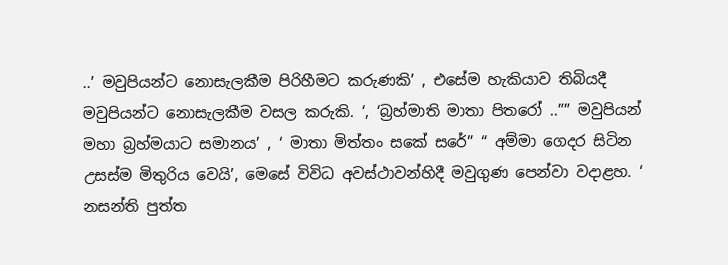..’ මවුපියන්ට නොසැලකීම පිරිහීමට කරුණකි’ , එසේම හැකියාව තිබියදී මවුපියන්ට නොසැලකීම වසල කරුකි. ‘, ‘බ්‍රහ්මාති මාතා පිතරෝ ..”” මවුපියන් මහා බ්‍රහ්මයාට සමානය’ , ‘ මාතා මිත්තං සකේ සරේ” “ අම්මා ගෙදර සිටින උසස්ම මිතුරිය වෙයි’, මෙසේ විවිධ අවස්ථාවන්හිදී මවුගුණ පෙන්වා වදාළහ. ‘ නසන්ති පුත්ත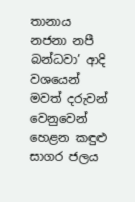තානාය නජනා නපී බන්ධවා’ ආදි වශයෙන් මවත් දරුවන් වෙනුවෙන් හෙළන කඳුළු සාගර ජලය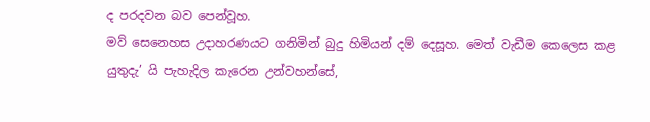ද පරදවන බව පෙන්වූහ.
මව් සෙනෙහස උදාහරණයට ගනිමින් බුදු හිමියන් දම් දෙසූහ. මෙත් වැඩීම කෙලෙස කළ යුතුදැ’ යි පැහැදිල කැරෙන උන්වහන්සේ,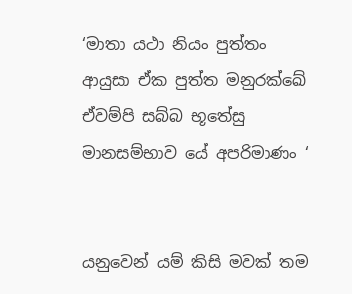‘මාතා යථා නියං පුත්තං
ආයුසා ඒක පුත්ත මනුරක්ඛේ
ඒවම්පි සබ්බ භූතේසු
මානසම්භාව යේ අපරිමාණං ‘


යනුවෙන් යම් කිසි මවක් තම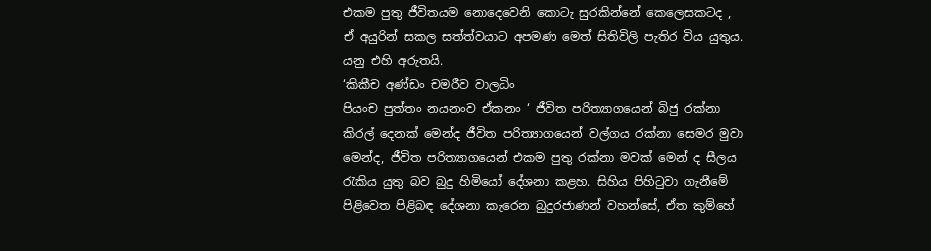එකම පුතු ජීවිතයම නොදෙවෙනි කොටැ සුරකින්නේ කෙලෙසකටද , ඒ අයුරින් සකල සත්ත්වයාට අපමණ මෙත් සිතිවිලි පැතිර විය යුතුය. යනු එහි අරුතයි.
‘කිකීච අණ්ඩං චමරීව වාලධිං
පියංච පුත්තං නයනංව ඒකනං ‘ ජීවිත පරිත්‍යාගයෙන් බිජු රක්නා කිරල් දෙනක් මෙන්ද ජීවිත පරිත්‍යාගයෙන් වල්ගය රක්නා සෙමර මුවා මෙන්ද, ජීවිත පරිත්‍යාගයෙන් එකම පුතු රක්නා මවක් මෙන් ද සීලය රැකිය යුතු බව බුදු හිමියෝ දේශනා කළහ. සිහිය පිහිටුවා ගැනීමේ පිළිවෙත පිළිබඳ දේශනා කැරෙන බුදුරජාණන් වහන්සේ, ඒත කුම්හේ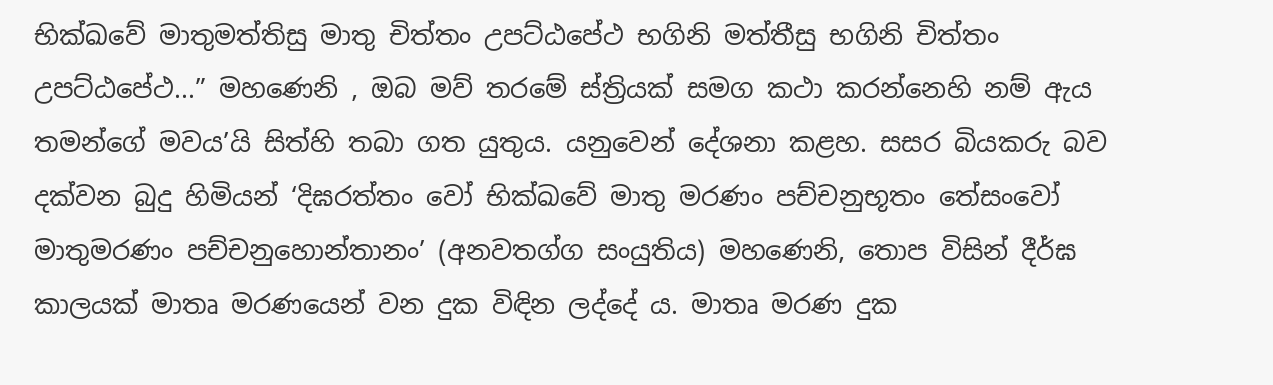භික්ඛවේ මාතුමත්තිසු මාතු චිත්තං උපට්ඨපේථ භගිනි මත්තීසු භගිනි චිත්තං උපට්ඨපේථ...” මහණෙනි , ඔබ මව් තරමේ ස්ත්‍රියක් සමග කථා කරන්නෙහි නම් ඇය තමන්ගේ මවය’යි සිත්හි තබා ගත යුතුය. යනුවෙන් දේශනා කළහ. සසර බියකරු බව දක්වන බුදු හිමියන් ‘දිඝරත්තං වෝ භික්‍ඛවේ මාතු මරණං පච්චනුභූතං තේසංවෝ මාතුමරණං පච්චනුහොන්තානං’ (අනවතග්ග සංයුතිය) මහණෙනි, තොප විසින් දීර්ඝ කාලයක් මාතෘ මරණයෙන් වන දුක විඳින ලද්දේ ය. මාතෘ මරණ දුක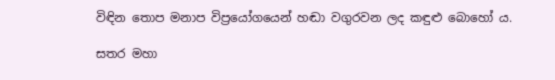විඳින තොප මනාප විප්‍රයෝගයෙන් හඬා වගුරවන ලද කඳුළු බොහෝ ය.

සතර මහා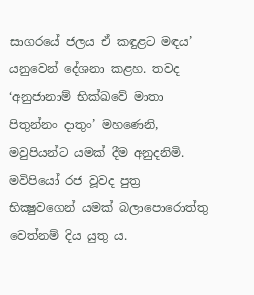සාගරයේ ජලය ඒ කඳුළට මඳය’ යනුවෙන් දේශනා කළහ. තවද ‘අනුජානාම් භික්‍ඛවේ මාතා පිතුන්නං දාතුං’ මහණෙනි, මවුපියන්ට යමක් දීම අනුදනිමි. මවිපියෝ රජ වූවද පුත්‍ර භික්‍ෂුවගෙන් යමක් බලාපොරොත්තු වෙත්නම් දිය යුතු ය.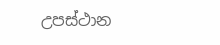උපස්ථාන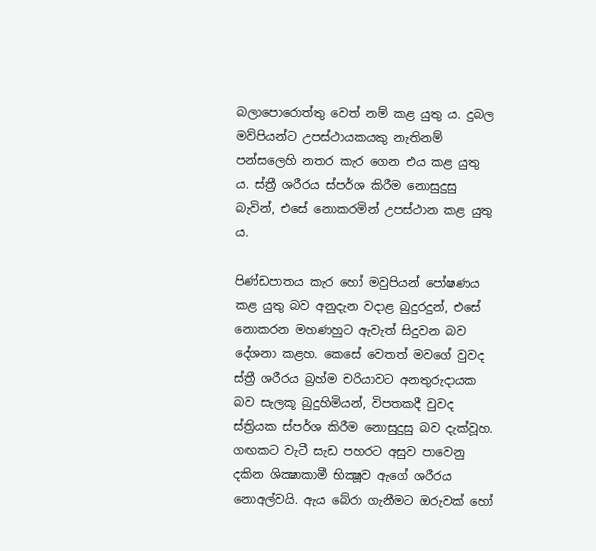බලාපොරොත්තු වෙත් නම් කළ යුතු ය. දුබල මව්පියන්ට උපස්ථායකයකු නැතිනම් පන්සලෙහි නතර කැර ගෙන එය කළ යුතු ය. ස්ත්‍රී ශරීරය ස්පර්ශ කිරීම නොසුදුසු බැවින්, එසේ නොකරමින් උපස්ථාන කළ යුතු ය.

පිණ්ඩපාතය කැර හෝ මවුපියන් පෝෂණය කළ යුතු බව අනුදැන වදාළ බුදුරදුන්, එසේ නොකරන මහණහුට ඇවැත් සිදුවන බව දේශනා කළහ. කෙසේ වෙතත් මවගේ වුවද ස්ත්‍රී ශරීරය බ්‍රහ්ම චරියාවට අනතුරුදායක බව සැලකූ බුදුහිමියන්, විපතකදී වුවද ස්ත්‍රියක ස්පර්ශ කිරීම නොසුදුසු බව දැක්වූහ. ගඟකට වැටී සැඩ පහරට අසුව පාවෙනු දකින ශික්‍ෂාකාමී භික්‍ෂූව ඇගේ ශරීරය නොඅල්වයි. ඇය බේරා ගැනීමට ඔරුවක් හෝ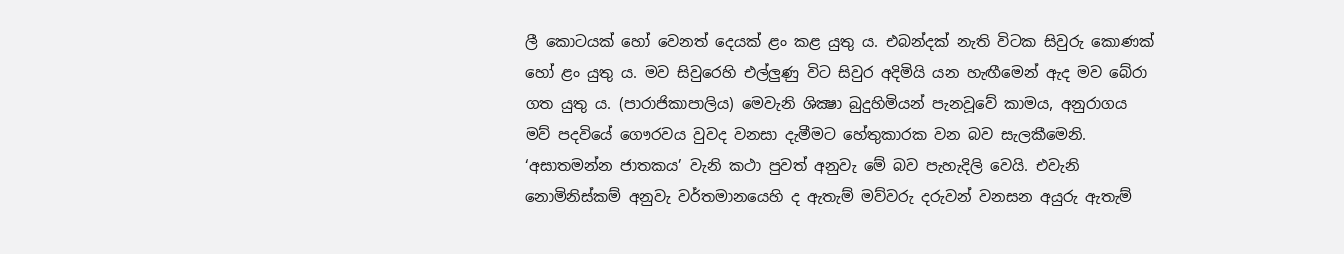ලී කොටයක් හෝ වෙනත් දෙයක් ළං කළ යුතු ය. එබන්දක් නැති විටක සිවුරු කොණක් හෝ ළං යුතු ය. මව සිවුරෙහි එල්ලුණු විට සිවුර අදිමියි යන හැඟීමෙන් ඇද මව බේරා ගත යුතු ය. (පාරාජිකාපාලිය) මෙවැනි ශික්‍ෂා බුදුහිමියන් පැනවූවේ කාමය, අනුරාගය මව් පදවියේ ගෞරවය වුවද වනසා දැමීමට හේතුකාරක වන බව සැලකීමෙනි. ‘අසාතමන්න ජාතකය’ වැනි කථා පුවත් අනුවැ මේ බව පැහැදිලි වෙයි. එවැනි නොමිනිස්කම් අනුවැ වර්තමානයෙහි ද ඇතැම් මව්වරු දරුවන් වනසන අයුරු ඇතැම්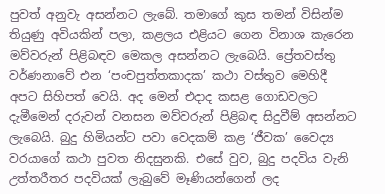පුවත් අනුවැ අසන්නට ලැබේ. තමාගේ කුස තමන් විසින්ම තියුණු අවියකින් පලා, කළලය එළියට ගෙන විනාශ කැරෙන මව්වරුන් පිළිබඳව මෙකල අසන්නට ලැබෙයි. ප්‍රේතවස්තු වර්ණනාවේ එන ‘පංචපුත්තකාදක’ කථා වස්තුව මෙහිදී අපට සිහිපත් වෙයි. අද මෙන් එදාද කසළ ගොඩවලට දැමීමෙන් දරුවන් වනසන මව්වරුන් පිළිබඳ සිදුවීම් අසන්නට ලැබෙයි. බුදු හිමියන්ට පවා වෙදකම් කළ ‘ජීවක’ වෛද්‍ය වරයාගේ කථා පුවත නිදසුනකි. එසේ වුව, බුදු පදවිය වැනි උත්තරීතර පදවියක් ලැබුවේ මෑණියන්ගෙන් ලද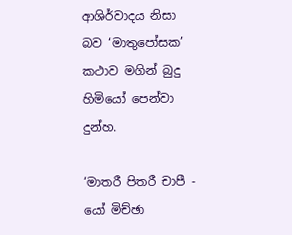ආශිර්වාදය නිසා බව ‘මාතුපෝසක’ කථාව මගින් බුදු හිමියෝ පෙන්වා දුන්හ.

‘මාතරී පිතරී චාපී - යෝ මිච්ඡා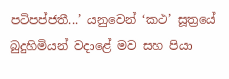පටිපප්ජතී...’ යනුවෙන් ‘කථ’ සූත්‍රයේ බුදුහිමියන් වදාළේ මව සහ පියා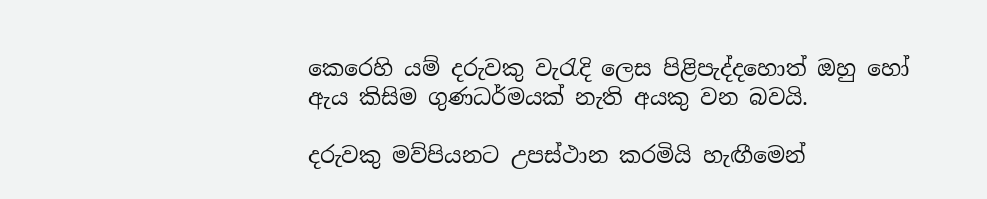කෙරෙහි යම් දරුවකු වැරැදි ලෙස පිළිපැද්දහොත් ඔහු හෝ ඇය කිසිම ගුණධර්මයක් නැති අයකු වන බවයි.

දරුවකු මව්පියනට උපස්ථාන කරමියි හැඟීමෙන්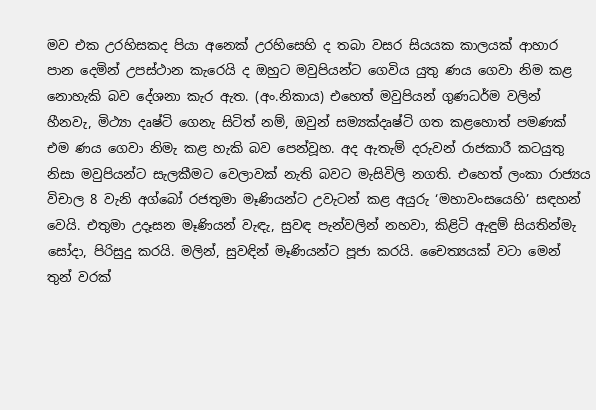මව එක උරහිසකද පියා අනෙක් උරහිසෙහි ද තබා වසර සියයක කාලයක් ආහාර පාන දෙමින් උපස්ථාන කැරෙයි ද ඔහුට මවුපියන්ට ගෙවිය යුතු ණය ගෙවා නිම කළ නොහැකි බව දේශනා කැර ඇත. (අං.නිකාය) එහෙත් මවුපියන් ගුණධර්ම වලින් හීනවැ, මිථ්‍යා දෘෂ්ටි ගෙනැ සිටිත් නම්, ඔවුන් සම්‍යක්දෘෂ්ටි ගත කළහොත් පමණක් එම ණය ගෙවා නිමැ කළ හැකි බව පෙන්වූහ. අද ඇතැම් දරුවන් රාජකාරී කටයුතු නිසා මවුපියන්ට සැලකීමට වෙලාවක් නැති බවට මැසිවිලි නගති. එහෙත් ලංකා රාජ්‍යය විචාල 8 වැනි අග්බෝ රජතුමා මෑණියන්ට උවැටන් කළ අයුරු ‘මහාවංසයෙහි’ සඳහන් වෙයි. එතුමා උදෑසන මෑණියන් වැඳැ, සුවඳ පැන්වලින් නහවා, කිළිටි ඇඳුම් සියතින්මැ සෝදා, පිරිසුදු කරයි. මලින්, සුවඳින් මෑණියන්ට පූජා කරයි. චෛත්‍යයක් වටා මෙන් තුන් වරක්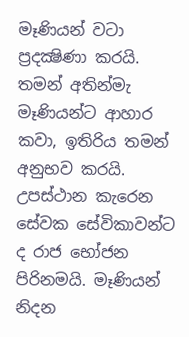මෑණියන් වටා ප්‍රදක්‍ෂිණා කරයි. තමන් අතින්මැ මෑණියන්ට ආහාර කවා, ඉතිරිය තමන් අනුභව කරයි. උපස්ථාන කැරෙන සේවක සේවිකාවන්ට ද රාජ භෝජන පිරිනමයි. මෑණියන් නිදන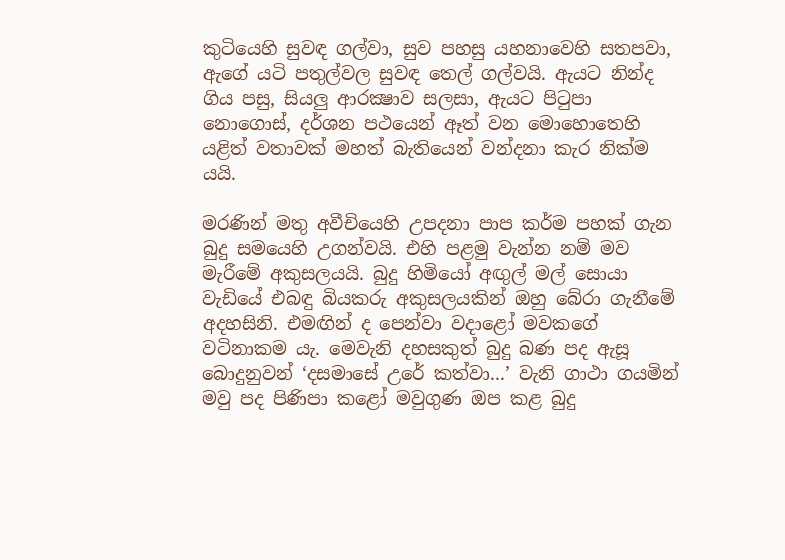කුටියෙහි සුවඳ ගල්වා, සුව පහසු යහනාවෙහි සතපවා, ඇගේ යටි පතුල්වල සුවඳ තෙල් ගල්වයි. ඇයට නින්ද ගිය පසු, සියලු ආරක්‍ෂාව සලසා, ඇයට පිටුපා නොගොස්, දර්ශන පථයෙන් ඈත් වන මොහොතෙහි යළිත් වතාවක් මහත් බැතියෙන් වන්දනා කැර නික්ම යයි.

මරණින් මතු අවීචියෙහි උපදනා පාප කර්ම පහක් ගැන බුදු සමයෙහි උගන්වයි. එහි පළමු වැන්න නම් මව මැරීමේ අකුසලයයි. බුදු හිමියෝ අඟුල් මල් සොයා වැඩියේ එබඳු බියකරු අකුසලයකින් ඔහු බේරා ගැනීමේ අදහසිනි. එමඟින් ද පෙන්වා වදාළෝ මවකගේ වටිනාකම යැ. මෙවැනි දහසකුත් බුදු බණ පද ඇසූ බොදුනුවන් ‘දසමාසේ උරේ කත්වා...’ වැනි ගාථා ගයමින් මවු පද පිණිපා කළෝ මවුගුණ ඔප කළ බුදු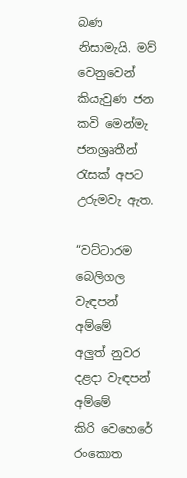බණ නිසාමැයි. මව් වෙනුවෙන් කියැවුණ ජන කවි මෙන්මැ ජනශ්‍රෘතීන් රැසක් අපට උරුමවැ ඇත.

“වට්ටාරම බෙලිගල වැඳපන් අම්මේ
අලුත් නුවර දළදා වැඳපන් අම්මේ
කිරි වෙහෙරේ රංකොත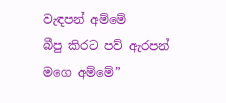වැඳපන් අම්මේ
බීපු කිරට පව් ඇරපන් මගෙ අම්මේ”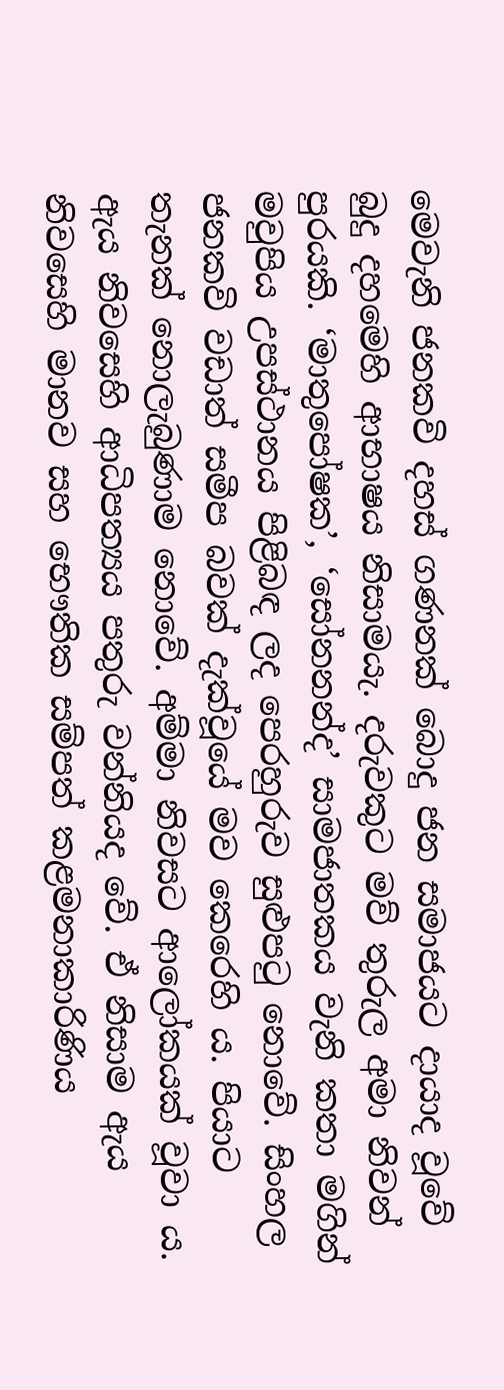මෙවැනි ජනකවි දහස් ගණනක් බොදු ජන සමාජයට දායාද වූවේ බුදු දහමෙහි ආභාෂය නිසාමයැ. දරුවකුට මව් තුරුල අමා නිවන් පුරයකි. ‘මාතුපෝෂක’, ‘සෝනනන්ද’ සාමජාතකය වැනි කතා මගින් මවුපිය උපස්ථානය පිළිබඳ ලද පෙරහුරුව සුළුපටු නොවේ. සිංහල ජනකවි වඩාත් සමීප බවක් දැක්වූයේ මව කෙරෙහි ය. පියාට තැනක් නොලැබුණාම නොවේ. අම්මා නිවසට ආලෝකයක් වූවා ය. ඇය නිවසෙහි ආධිපත්‍යය පතුරු වන්නියද වේ. ඒ නිසාම ඇය නිවසෙහි මානව සහ භෞතික සම්පත් කළමනාකාරිණිය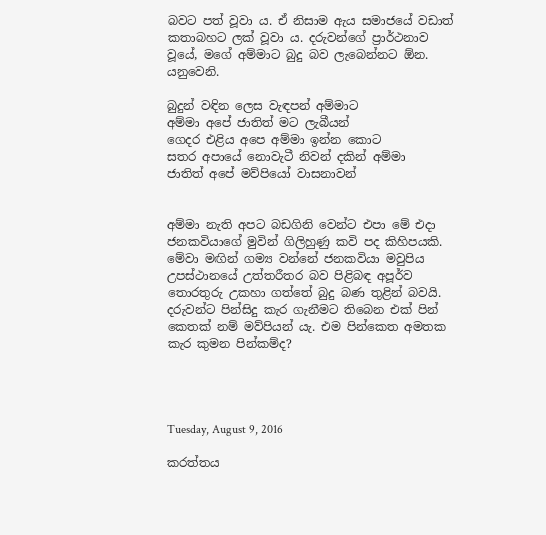බවට පත් වූවා ය. ඒ නිසාම ඇය සමාජයේ වඩාත් කතාබහට ලක් වූවා ය. දරුවන්ගේ ප්‍රාර්ථනාව වූයේ, මගේ අම්මාට බුදු බව ලැබෙන්නට ඕන. යනුවෙනි.

බුදුන් වඳින ලෙස වැඳපන් අම්මාට
අම්මා අපේ ජාතිත් මට ලැබීයන්
ගෙදර එළිය අපෙ අම්මා ඉන්න කොට
සතර අපායේ නොවැටී නිවන් දකින් අම්මා
ජාතිත් අපේ මව්පියෝ වාසනාවන්


අම්මා නැති අපට බඩගිනි වෙන්ට එපා මේ එදා ජනකවියාගේ මුවින් ගිලිහුණු කවි පද කිහිපයකි. මේවා මඟින් ගම්‍ය වන්නේ ජනකවියා මවුපිය උපස්ථානයේ උත්තරීතර බව පිළිබඳ අපූර්ව තොරතුරු උකහා ගත්තේ බුදු බණ තුළින් බවයි. දරුවන්ට පින්සිදු කැර ගැනීමට තිබෙන එක් පින් කෙතක් නම් මව්පියන් යැ. එම පින්කෙත අමතක කැර කුමන පින්කම්ද?




Tuesday, August 9, 2016

කරත්තය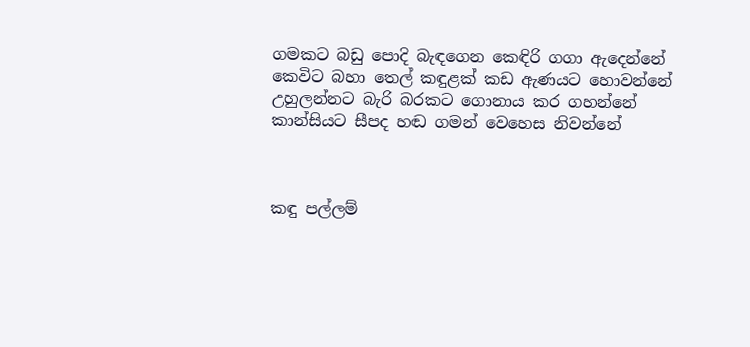ගමකට බඩු පොදි බැඳගෙන කෙඳිරි ගගා ඇදෙන්නේ
කෙවිට බහා තෙල් කඳුළක් කඩ ඇණයට හොවන්නේ
උහුලන්නට බැරි බරකට ගොනාය කර ගහන්නේ
කාන්සියට සීපද හඬ ගමන් වෙහෙස නිවන්නේ



කඳු පල්ලම්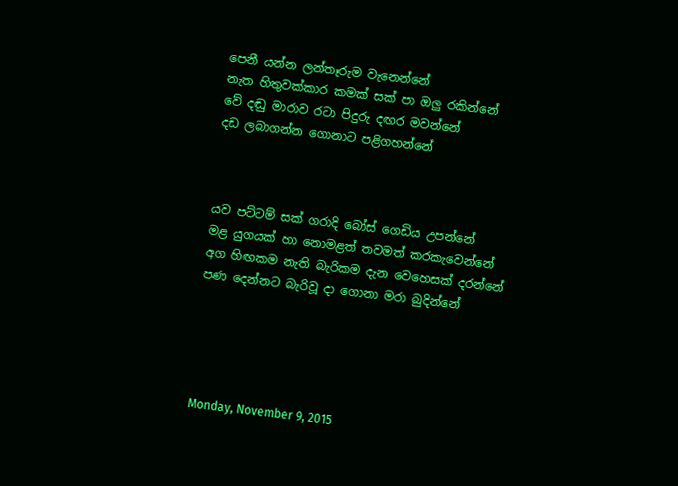පෙනී යන්න ලන්තෑරුම වැනෙන්නේ
නැත හිතුවක්කාර කමක් සක් පා ඔලු රකින්නේ
වේ දඬු මාරාව රටා පිදුරු දඟර මවන්නේ
දඩ ලබාගන්න ගොනාට පළිගහන්නේ



යව පට්ටම් සක් ගරාදි බෝස් ගෙඩිය උපන්නේ
මළ යුගයක් හා නොමළත් තවමත් කරකැවෙන්නේ
අග හිඟකම නැති බැරිකම දැන වෙහෙසක් දරන්නේ
පණ දෙන්නට බැරිවූ දා ගොනා මරා බුදින්නේ





Monday, November 9, 2015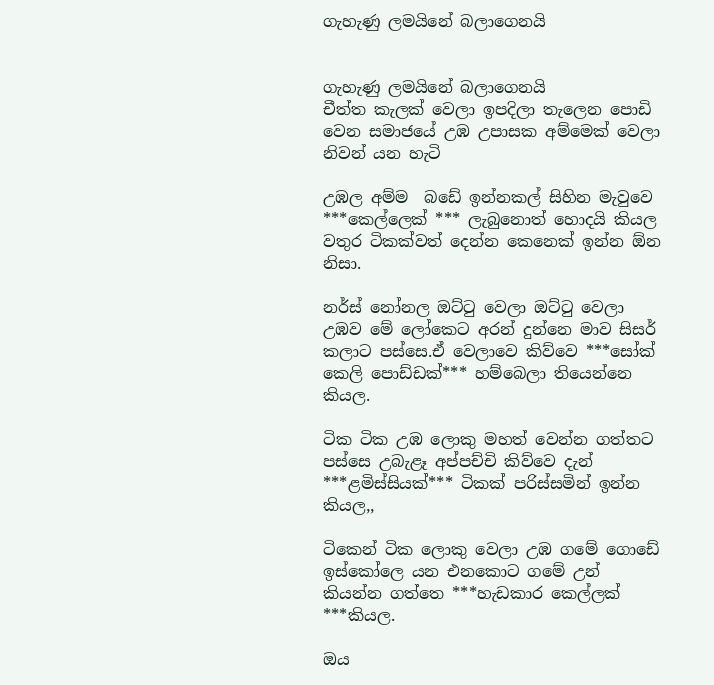ගැහැණු ලමයිනේ බලාගෙනයි


ගැහැණු ලමයිනේ බලාගෙනයි
චීත්ත කැලක් වෙලා ඉපදිලා තැලෙන පොඩි වෙන සමාජයේ උඹ උපාසක අම්මෙක් වෙලා නිවන් යන හැටි

උඹල අම්ම  බඩේ ඉන්නකල් සිහින මැවුවෙ ***කෙල්ලෙක් *** ලැබුනොත් හොදයි කියල වතුර ටිකක්වත් දෙන්න කෙනෙක් ඉන්න ඕන නිසා.

නර්ස් නෝනල ඔට්ටු වෙලා ඔට්ටු වෙලා උඹව මේ ලෝකෙට අරන් දුන්නෙ මාව සිසර් කලාට පස්සෙ.ඒ වෙලාවෙ කිව්වෙ ***සෝක් කෙලි පොඩ්ඩක්*** හම්බෙලා තියෙන්නෙ කියල.

ටික ටික උඹ ලොකු මහත් වෙන්න ගත්තට පස්සෙ උබැළෑ අප්පච්චි කිව්වෙ දැන් ***ළමිස්සියක්*** ටිකක් පරිස්සමින් ඉන්න කියල,,

ටිකෙන් ටික ලොකු වෙලා උඹ ගමේ ගොඩේ ඉස්කෝලෙ යන එනකොට ගමේ උන් කියන්න ගත්තෙ ***හැඩකාර කෙල්ලක් ***කියල.

ඔය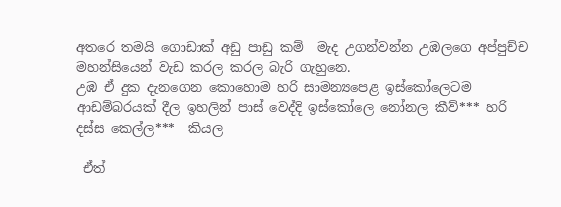අතරෙ තමයි ගොඩාක් අඩු පාඩු කම්  මැද උගන්වන්න උඹලගෙ අප්පුච්ච මහන්සියෙන් වැඩ කරල කරල බැරි ගැහුනෙ.
උඹ ඒ දුක දැනගෙන කොහොම හරි සාමන්‍යපෙළ ඉස්කෝලෙටම ආඩම්බරයක් දීල ඉහලින් පාස් වෙද්දි ඉස්කෝලෙ නෝනල කීව්*** හරි දස්ස කෙල්ල***  කියල

 ඒත්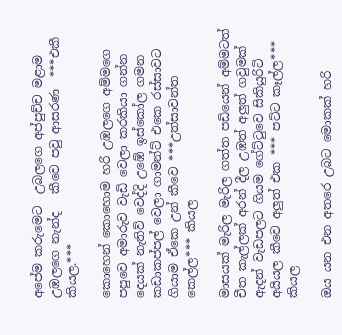අපේම කරුමෙට  උබලගෙ අප්පුච්ච මළාම උඹලගෙ නැන්ද   කීවෙ පවු ආසරණ  ***එකී කියල.***

කොහෙන් කොහොම හරි උඹලගෙ අම්මගෙ පපුවෙ අමාරුව වැඩි වෙලා කරකියා ගන්න දෙයක් නැතිව් වෙද්දි උඹේ ඉස්කෝල ගමන කඩාකප්පල් වෙලා ගාමන්ට් එකෙ රස්සාවට ගියාම ඒකෙ උන් කීවෙ ***උත්සාවන්ත කෙල්ල*** කියල

මාසයක් මැරිල මැරිල ගත්ත පඩියෙන් අම්මටත් චීත කැල්ලක් අරන් දීල උඹත් අලුත් ගවුමක් ඇදන් වැඩපලට ගියම ගේට්ටුවෙ සිකියුරිටි අයියල කීවෙ අලුත් එක *** පට්ට කෑල්ල*** කියල

ඔය යන එන අතරෙ උබට මොකක් හරි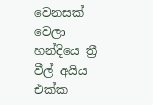වෙනසක් වෙලා හන්දියෙ ත්‍රී වීල් අයිය එක්ක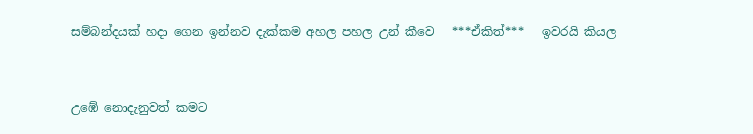සම්බන්දයක් හදා ගෙන ඉන්නව දැක්කම අහල පහල උන් කීවෙ   ***ඒකිත්***   ඉවරයි කියල


උඹේ නොදැනුවත් කමට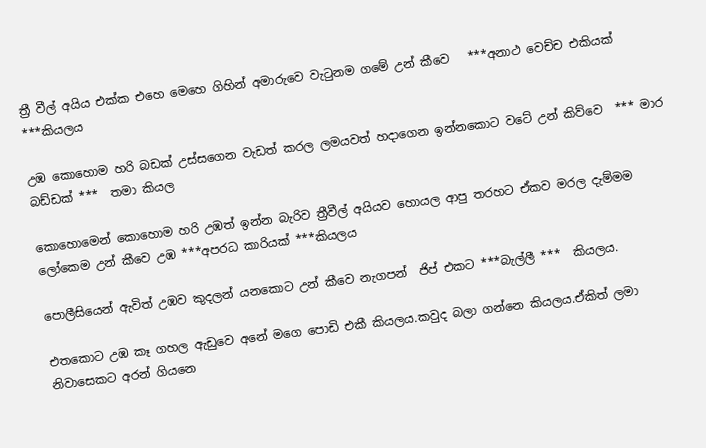ත්‍රී වීල් අයිය එක්ක එහෙ මෙහෙ ගිහින් අමාරුවෙ වැටුනම ගමේ උන් කීවෙ   ***අනාථ වෙච්ච එකියක්   ***කියලය

උඹ කොහොම හරි බඩක් උස්සගෙන වැඩත් කරල ලමයවත් හදාගෙන ඉන්නකොට වටේ උන් කිව්වෙ  *** මාර බඩ්ඩක් ***  තමා කියල

කොහොමෙන් කොහොම හරි උඹත් ඉන්න බැරිව ත්‍රීවීල් අයියව හොයල ආපු තරහට ඒකව මරල දැම්මම ලෝකෙම උන් කීවෙ උඹ ***අපරධ කාරියක් ***කියලය

පොලීසියෙන් ඇවිත් උඹව කුදලන් යනකොට උන් කීවෙ නැගපන්  ජිප් එකට ***බැල්ලී ***  කියලය.

එතකොට උඹ කෑ ගහල ඇඩුවෙ අනේ මගෙ පොඩි එකී කියලය.කවුද බලා ගන්නෙ කියලය.ඒකිත් ලමා නිවාසෙකට අරන් ගියනෙ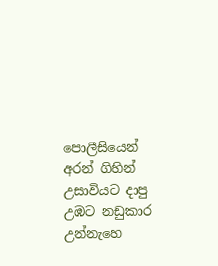පොලීසියෙන් අරන් ගිහින් උසාවියට දාපු උඹට නඩුකාර උන්නැහෙ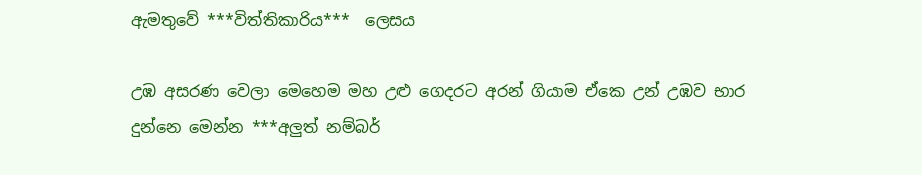ඇමතුවේ ***විත්තිකාරිය***  ලෙසය

උඹ අසරණ වෙලා මෙහෙම මහ උළු ගෙදරට අරන් ගියාම ඒකෙ උන් උඹව භාර දුන්නෙ මෙන්න ***අලුත් නම්බර්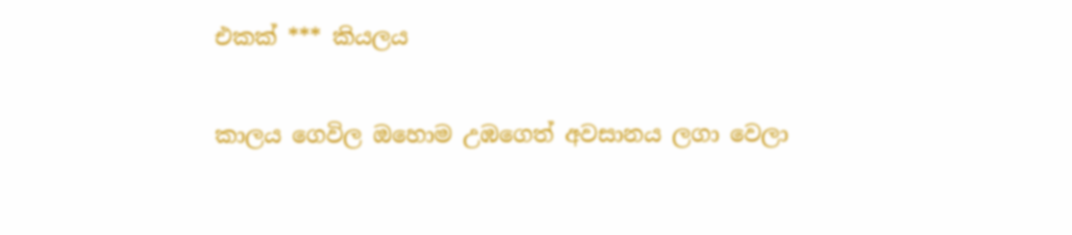එකක් *** කියලය

කාලය ගෙවිල ඔහොම උඹගෙත් අවසානය ලගා වෙලා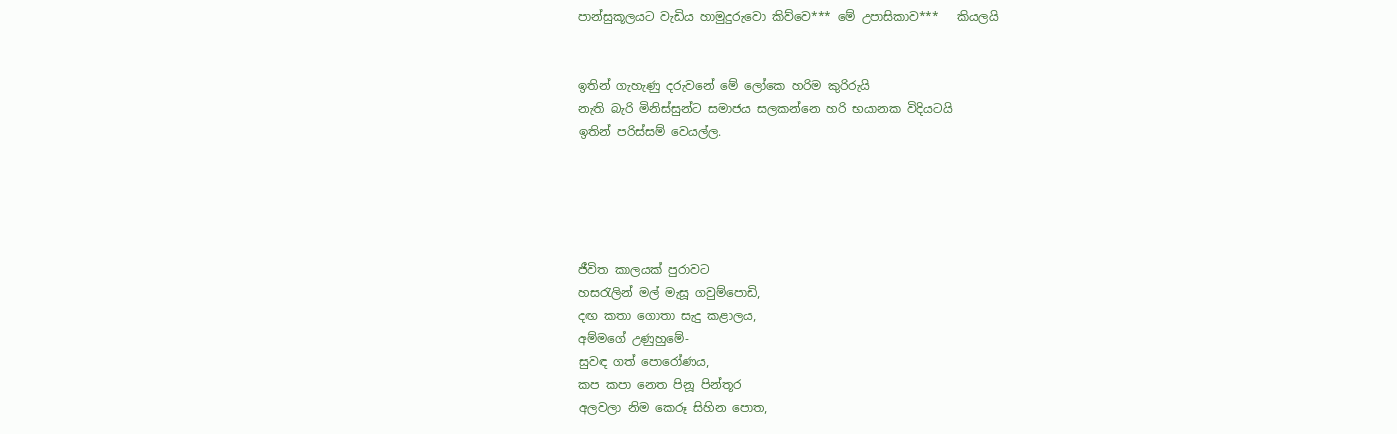පාන්සුකූලයට වැඩිය හාමුදුරුවො කිව්වෙ*** මේ උපාසිකාව***   කියලයි


ඉතින් ගැහැණු දරුවනේ මේ ලෝකෙ හරිම කුරිරුයි
නැති බැරි මිනිස්සුන්ට සමාජය සලකන්නෙ හරි භයානක විදියටයි
ඉතින් පරිස්සම් වෙයල්ල.





ජීවිත කාලයක් පුරාවට
හසරැලින් මල් මැසූ ගවුම්පොඩි,
දඟ කතා ගොතා සැදු කළාලය,
අම්මගේ උණුහුමේ-
සුවඳ ගත් පොරෝණය,
කප කපා නෙත පිනූ පින්තූර
අලවලා නිම කෙරූ සිහින පොත,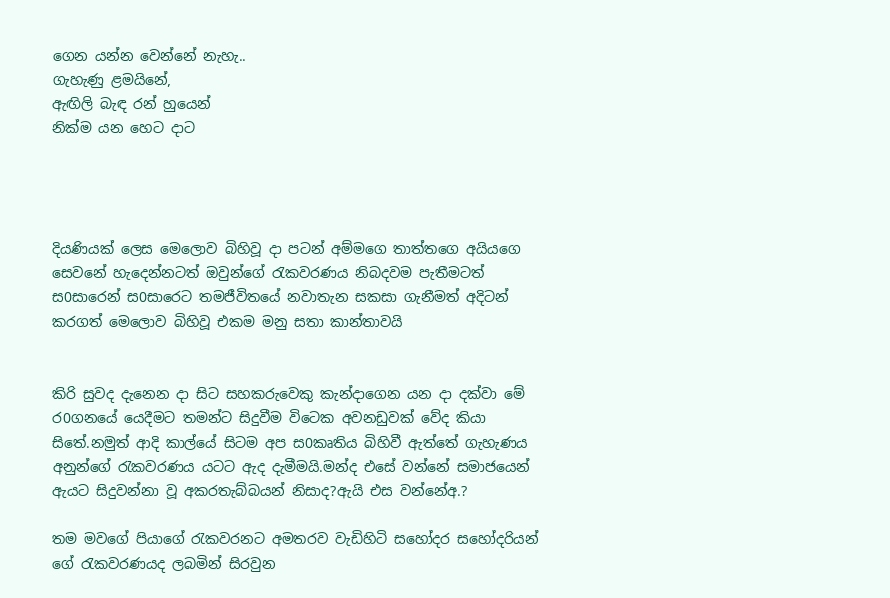ගෙන යන්න වෙන්නේ නැහැ..
ගැහැණු ළමයිනේ,
ඇඟිලි බැඳ රන් හුයෙන්
නික්ම යන හෙට දාට




දියණියක් ලෙස මෙලොව බිහිවූ දා පටන් අම්මගෙ තාත්තගෙ අයියගෙ සෙවනේ හැදෙන්නටත් ඔවුන්ගේ රැකවරණය නිබදවම පැතීමටත් ස0සාරෙන් ස0සාරෙට තමජීවිතයේ නවාතැන සකසා ගැනීමත් අදිටන් කරගත් මෙලොව බිහිවූ එකම මනු සතා කාන්තාවයි


කිරි සුවද දැනෙන දා සිට සහකරුවෙකු කැන්දාගෙන යන දා දක්වා මේ ර0ගනයේ යෙදීමට තමන්ට සිදුවීම විටෙක අවනඩුවක් වේද කියා සිතේ.නමුත් ආදි කාල්යේ සිටම අප ස0කෘතිය බිහිවී ඇත්තේ ගැහැණය අනුන්ගේ රැකවරණය යටට ඇද දැමීමයි.මන්ද එසේ වන්නේ සමාජයෙන් ඇයට සිදුවන්නා වූ අකරතැබ්බයන් නිසාද?ඇයි එස වන්නේඅ.?

තම මවගේ පියාගේ රැකවරනට අමතරව වැඩිහිටි සහෝදර සහෝදරියන් ගේ රැකවරණයද ලබමින් සිරවුන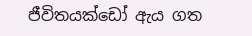ජීවිතයක්ඩෝ ඇය ගත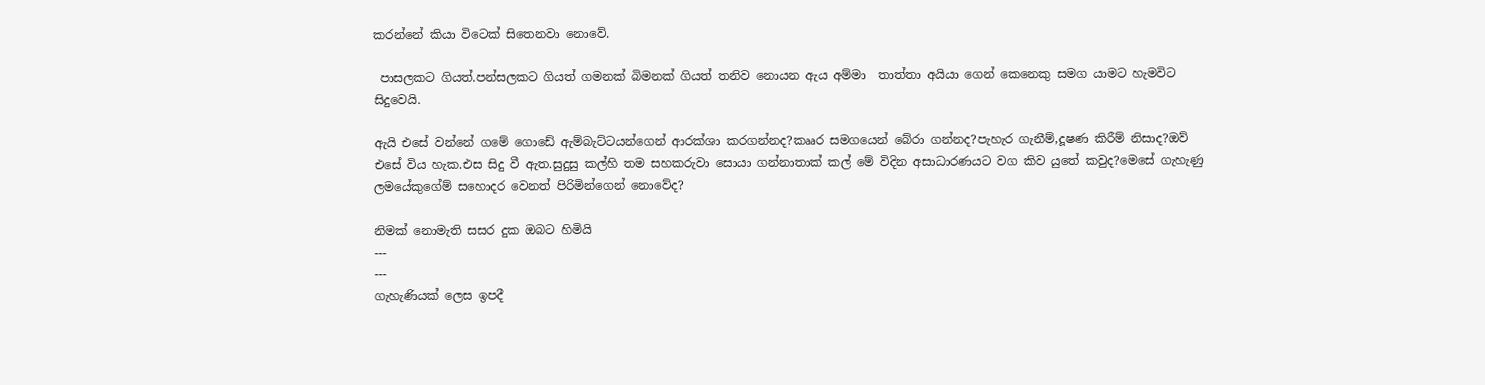කරන්නේ කියා විටෙක් සිතෙනවා නොවේ.

 පාසලකට ගියත්.පන්සලකට ගියත් ගමනක් බිමනක් ගියත් තනිව නොයන ඇය අම්මා  තාත්තා අයියා ගෙන් කෙනෙකු සමග යාමට හැමවිට සිදුවෙයි.

ඇයි එසේ වන්නේ ගමේ ගොඩේ ඇම්බැට්ටයන්ගෙන් ආරක්ශා කරගන්නද?කෲර සමගයෙන් බේරා ගන්නද?පැහැර ගැනීම්,දූෂණ කිරීම් නිසාද?ඔව් එසේ විය හැක.එස සිදු වී ඇත.සුදුසු කල්හි තම සහකරුවා සොයා ගන්නාතාක් කල් මේ විදින අසාධාරණයට වග කිව යුතේ කවුද?මෙසේ ගැහැණු ලමයේකුගේම් සහොදර වෙනත් පිරිමින්ගෙන් නොවේද?

නිමක් නොමැති සසර දුක ඔබට හිමියි
---
---
ගැහැණියක් ලෙස ඉපදී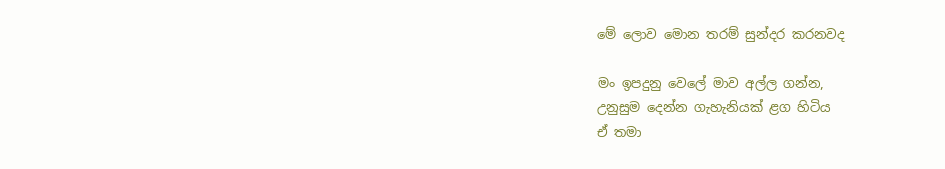මේ ලොව මොන තරම් සුන්දර කරනවද

මං ඉපදුනු වෙලේ මාව අල්ල ගන්න,
උනුසුම දෙන්න ගැහැනියක් ළග හිටිය
ඒ තමා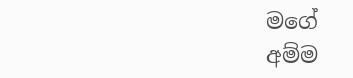මගේ
අම්ම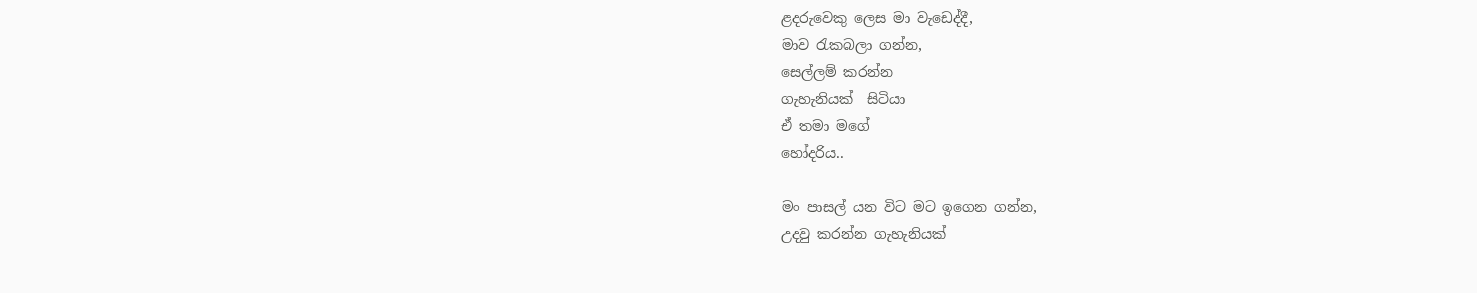ළදරුවෙකු ලෙස මා වැඩෙද්දී,
මාව ‍රැකබලා ගන්න,
සෙල්ලම් කරන්න
ගැහැනියක්  සිටියා
ඒ තමා මගේ
හෝදරිය..

මං පාසල් යන විට මට ඉගෙන ගන්න,
උදවු කරන්න ගැහැනියක්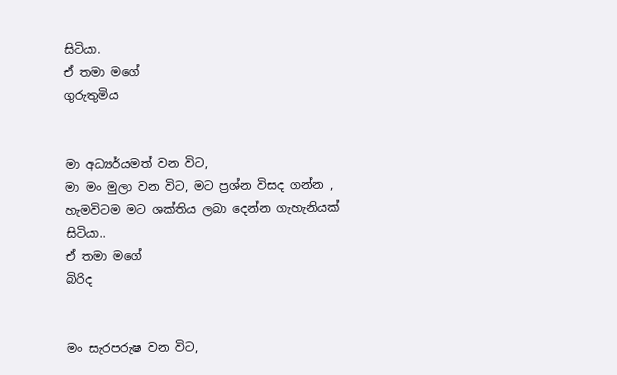සිටියා.
ඒ තමා මගේ
ගුරුතුමිය


මා අධ්‍යර්යමත් වන විට,
මා මං මුලා වන විට, මට ප්‍රශ්න විසද ගන්න ,
හැමවිටම මට ශක්තිය ලබා දෙන්න ගැහැනියක් සිටියා..
ඒ තමා මගේ
බිරිද


මං සැරපරුෂ වන විට,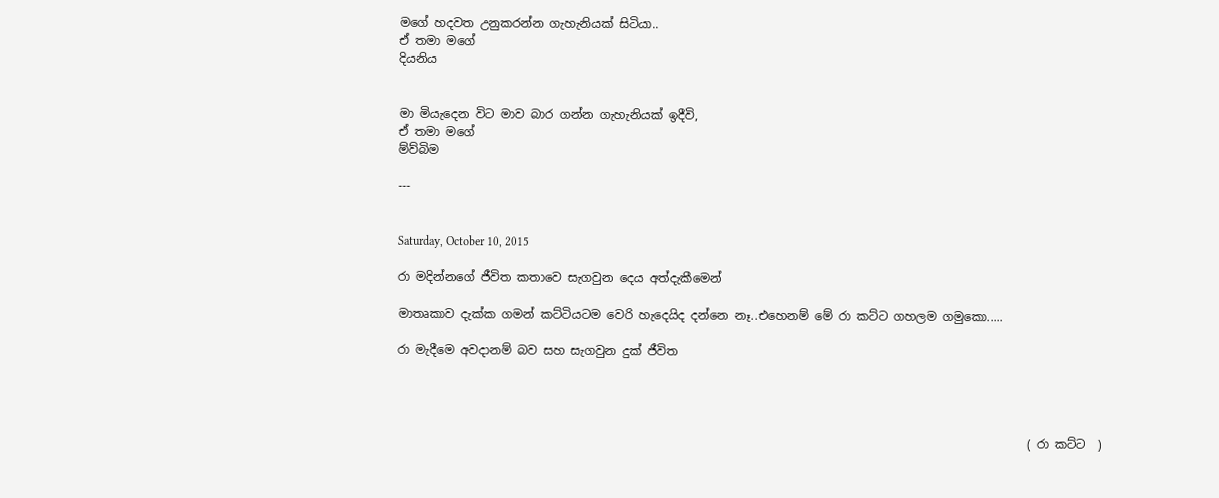මගේ හදවත උනුකරන්න ගැහැනියක් සිටියා..
ඒ තමා මගේ
දියනිය


මා මියැදෙන විට මාව බාර ගන්න ගැහැනියක් ඉදීවි,
ඒ තමා මගේ
ම්ව්බිම

---


Saturday, October 10, 2015

රා මදින්නගේ ජීවිත කතාවෙ සැගවුන දෙය අත්දැකීමෙන්

මාතෘකාව දැක්ක ගමන් කට්ටියටම වෙරි හැදෙයිද දන්නෙ නෑ..එහෙනම් මේ රා කට්ට ගහලම ගමුකො.....

රා මැදීමෙ අවදානම් බව සහ සැගවුන දුක් ජීවිත




                                                                                                         ( රා කට්ට  )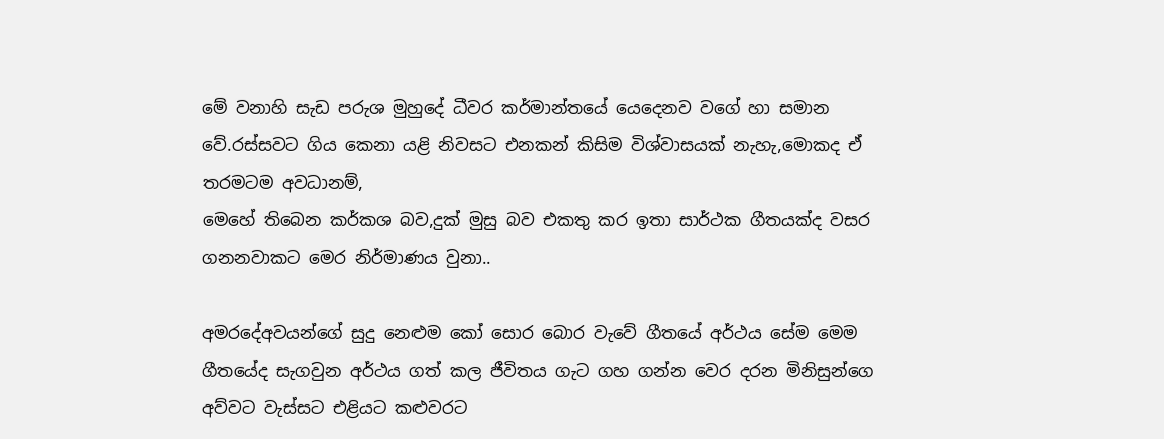මේ වනාහි සැඩ පරුශ මුහුදේ ධීවර කර්මාන්තයේ යෙදෙනව වගේ හා සමාන වේ.රස්සවට ගිය කෙනා යළි නිවසට එනකන් කිසිම විශ්වාසයක් නැහැ,මොකද ඒ තරමටම අවධානම්,
මෙහේ තිබෙන කර්කශ බව,දුක් මුසු බව එකතු කර ඉතා සාර්ථක ගීතයක්ද වසර ගනනවාකට මෙර නිර්මාණය වුනා..

අමරදේඅවයන්ගේ සුදු නෙළුම කෝ සොර බොර වැවේ ගීතයේ අර්ථය සේම මෙම ගීතයේද සැගවුන අර්ථය ගත් කල ජීවිතය ගැට ගහ ගන්න වෙර දරන මිනිසුන්ගෙ අව්වට වැස්සට එළියට කළුවරට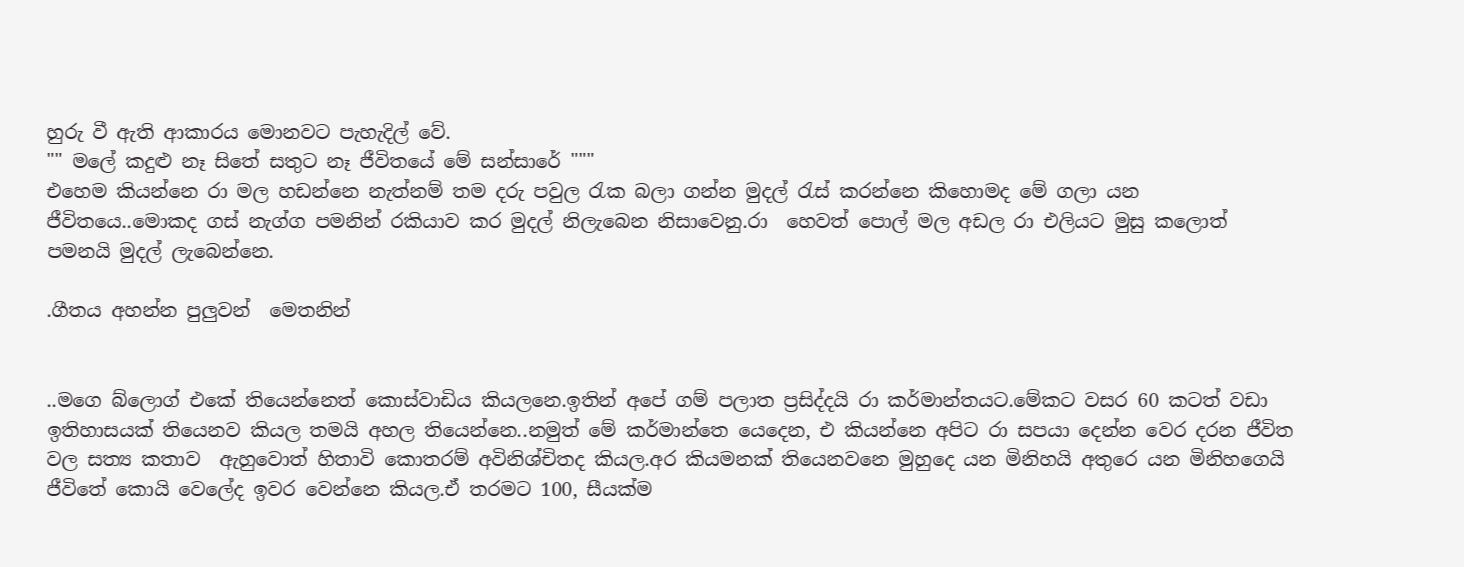හුරු වී ඇති ආකාරය මොනවට පැහැදිල් වේ.
"" මලේ කදුළු නෑ සිතේ සතුට නෑ ජීවිතයේ මේ සන්සාරේ """
එහෙම කියන්නෙ රා මල හඩන්නෙ නැත්නම් තම දරු පවුල රැක බලා ගන්න මුදල් රැස් කරන්නෙ කිහොමද මේ ගලා යන ජීවිතයෙ..මොකද ගස් නැග්ග පමනින් රකියාව කර මුදල් නිලැබෙන නිසාවෙනු.රා  හෙවත් පොල් මල අඩල රා එලියට මුසු කලොත් පමනයි මුදල් ලැබෙන්නෙ.

.ගීතය අහන්න පුලුවන්  මෙතනින්


..මගෙ බ්ලොග් එකේ තියෙන්නෙත් කොස්වාඩිය කියලනෙ.ඉතින් අපේ ගම් පලාත ප්‍රසිද්දයි රා කර්මාන්තයට.මේකට වසර 60 කටත් වඩා ඉතිහාසයක් තියෙනව කියල තමයි අහල තියෙන්නෙ..නමුත් මේ කර්මාන්තෙ යෙදෙන, එ කියන්නෙ අපිට රා සපයා දෙන්න වෙර දරන ජීවිත වල සත්‍ය කතාව  ඇහුවොත් හිතාවි කොතරම් අවිනිශ්චිතද කියල.අර කියමනක් තියෙනවනෙ මුහුදෙ යන මිනිහයි අතුරෙ යන මිනිහගෙයි ජීවිතේ කොයි වෙලේද ඉවර වෙන්නෙ කියල.ඒ තරමට 100, සීයක්ම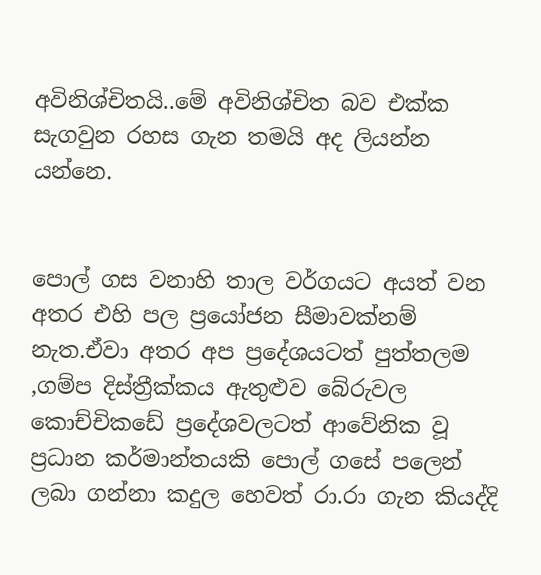අවිනිශ්චිතයි..මේ අවිනිශ්චිත බව එක්ක සැගවුන රහස ගැන තමයි අද ලියන්න යන්නෙ.


පොල් ගස වනාහි තාල වර්ගයට අයත් වන අතර එහි පල ප්‍රයෝජන සීමාවක්නම් නැත.ඒවා අතර අප ප්‍රදේශයටත් පුත්තලම ,ගම්ප දිස්ත්‍රීක්කය ඇතුළුව බේරුවල කොච්චිකඩේ ප්‍රදේශවලටත් ආවේනික වූ ප්‍රධාන කර්මාන්තයකි පොල් ගසේ පලෙන් ලබා ගන්නා කදුල හෙවත් රා.රා ගැන කියද්දි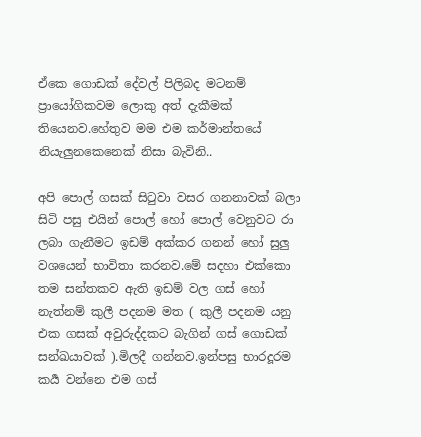ඒකෙ ගොඩක් දේවල් පිලිබද මටනම් ප්‍රායෝගිකවම ලොකු අත් දැකීමක් තියෙනව.හේතුව මම එම කර්මාන්තයේ නියැලුනකෙනෙක් නිසා බැවිනි..

අපි පොල් ගසක් සිටුවා වසර ගනනාවක් බලා සිටි පසු එයින් පොල් හෝ පොල් වෙනුවට රා ලබා ගැනීමට ඉඩම් අක්කර ගනන් හෝ සුලු වශයෙන් භාවිතා කරනව.මේ සදහා එක්කො තම සන්තකව ඇති ඉඩම් වල ගස් හෝ නැත්නම් කුලී පදනම මත ( කුලී පදනම යනු එක ගසක් අවුරුද්දකට බැගින් ගස් ගොඩක් සන්ඛයාවක් ).මිලදී ගන්නව.ඉන්පසු භාරදූරම කර්‍ය වන්නෙ එම ගස්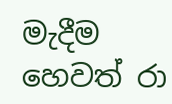මැදීම හෙවත් රා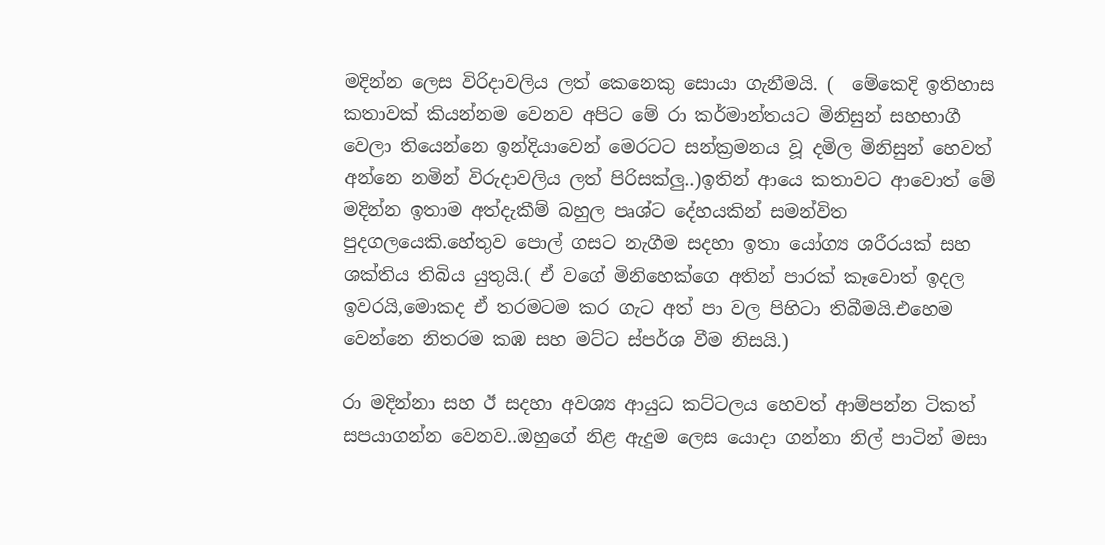මදින්න ලෙස විරිදාවලිය ලත් කෙනෙකු සොයා ගැනීමයි. (  මේකෙදි ඉතිහාස කතාවක් කියන්නම වෙනව අපිට මේ රා කර්මාන්තයට මිනිසුන් සහභාගී වෙලා තියෙන්නෙ ඉන්දියාවෙන් මෙරටට සන්ක්‍රමනය වූ දමිල මිනිසුන් හෙවත් අන්නෙ නමින් විරුදාවලිය ලත් පිරිසක්ලු..)ඉතින් ආයෙ කතාවට ආවොත් මේ මදින්න ඉතාම අත්දැකීම් බහුල පෘශ්ට දේහයකින් සමන්විත පුදගලයෙකි.හේතුව පොල් ගසට නැගීම සදහා ඉතා යෝග්‍ය ශරීරයක් සහ ශක්තිය තිබිය යුතුයි.( ඒ වගේ මිනිහෙක්ගෙ අතින් පාරක් කෑවොත් ඉදල ඉවරයි,මොකද ඒ තරමටම කර ගැට අත් පා වල පිහිටා තිබීමයි.එහෙම වෙන්නෙ නිතරම කඹ සහ මට්ට ස්පර්ශ වීම නිසයි.)

රා මදින්නා සහ ඊ සදහා අවශ්‍ය ආයුධ කට්ටලය හෙවත් ආම්පන්න ටිකත් සපයාගන්න වෙනව..ඔහුගේ නිළ ඇදුම ලෙස යොදා ගන්නා නිල් පාටින් මසා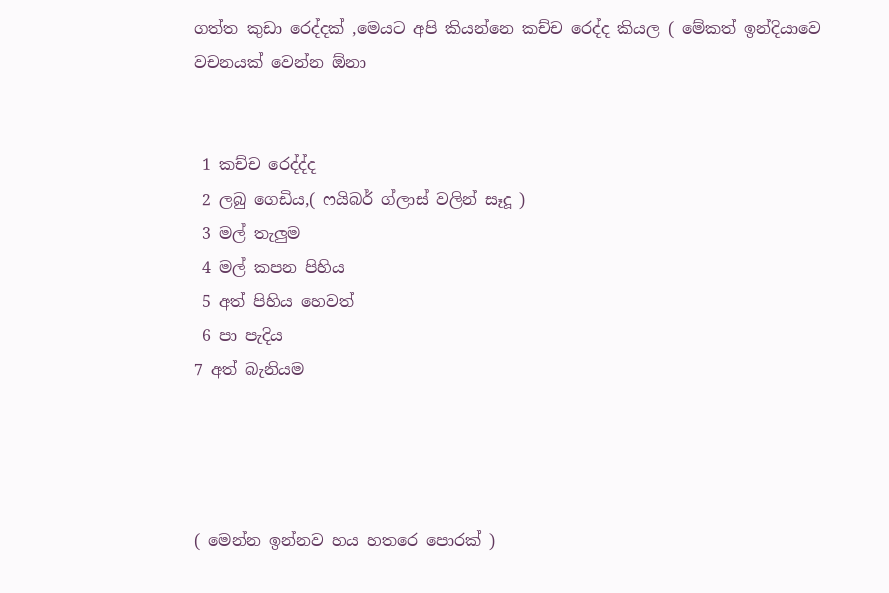ගත්ත කුඩා රෙද්දක් ,මෙයට අපි කියන්නෙ කච්ච රෙද්ද කියල ( මේකත් ඉන්දියාවෙ වචනයක් වෙන්න ඕනා


 1 කච්ච රෙද්ද්ද
 2 ලබු ගෙඩිය,( ෆයිබර් ග්ලාස් වලින් සෑදූ )
 3 මල් තැලුම
 4 මල් කපන පිහිය
 5 අත් පිහිය හෙවත්
 6 පා පැදිය
7 අත් බැනියම




( මෙන්න ඉන්නව හය හතරෙ පොරක් )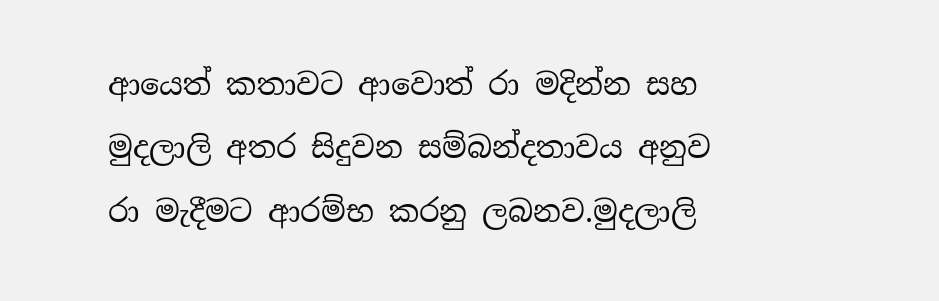ආයෙත් කතාවට ආවොත් රා මදින්න සහ මුදලාලි අතර සිදුවන සම්බන්දතාවය අනුව රා මැදීමට ආරම්භ කරනු ලබනව.මුදලාලි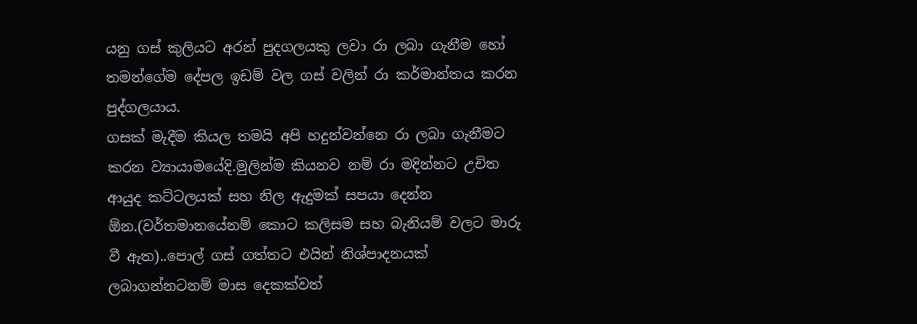යනු ගස් කුලියට අරන් පුදගලයකු ලවා රා ලබා ගැනීම හෝ තමන්ගේම දේපල ඉඩම් වල ගස් වලින් රා කර්මාන්තය කරන පුද්ගලයාය.
ගසක් මැදීම කියල තමයි අපි හදුන්වන්නෙ රා ලබා ගැනීමට කරන ව්‍යායාමයේදි.මුලින්ම කියනව නම් රා මදින්නට උචිත ආයුද කට්ටලයක් සහ නිල ඇදුමක් සපයා දෙන්න ඕන.(වර්තමානයේනම් කොට කලිසම සහ බැනියම් වලට මාරු වී ඇත)..පොල් ගස් ගත්තට එයින් නිශ්පාදනයක් ලබාගන්නටනම් මාස දෙකක්වත්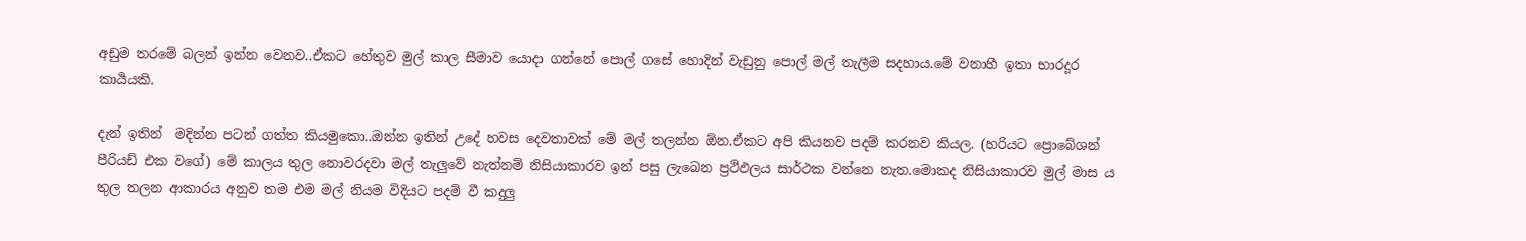අඩුම තරමේ බලන් ඉන්න වෙනව..ඒකට හේතුව මුල් කාල සීමාව යොදා ගන්නේ පොල් ගසේ හොදින් වැඩුනු පොල් මල් තැලීම සදහාය.මේ වනාහී ඉතා භාරදූර කාර්‍යයකි.

දැන් ඉතින්  මදින්න පටන් ගත්ත කියමුකො..ඔන්න ඉතින් උදේ හවස දෙවතාවක් මේ මල් තලන්න ඕන.ඒකට අපි කියනව පදම් කරනව කියල. (හරියට ප්‍රොබේශන් පීරියඩ් එක වගේ) මේ කාලය තුල නොවරදවා මල් තැලුවේ නැත්නම් නිසියාකාරව ඉන් පසු ලැබෙන ප්‍රථිඵලය සාර්ථක වන්නෙ නැත.මොකද නිසියාකාරව මුල් මාස ය තුල තලන ආකාරය අනුව තම එම මල් නියම විදියට පදම් වී කදුලු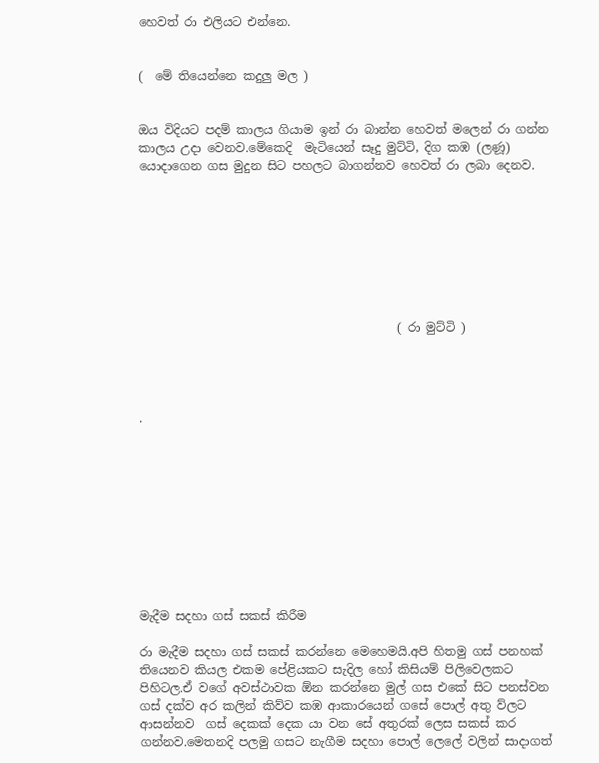හෙවත් රා එලියට එන්නෙ.


(  මේ තියෙන්නෙ කදුලු මල )


ඔය විදියට පදම් කාලය ගියාම ඉන් රා බාන්න හෙවත් මලෙන් රා ගන්න කාලය උදා වෙනව.මේකෙදි  මැටියෙන් සෑදු මුට්ටි, දිග කඹ (ලණූ)  යොදාගෙන ගස මුදුන සිට පහලට බාගන්නව හෙවත් රා ලබා දෙනව.








                                           ( රා මුට්ටි )




.










මැදීම සදහා ගස් සකස් කිරීම

රා මැදීම සදහා ගස් සකස් කරන්නෙ මෙහෙමයි.අපි හිතමු ගස් පනහක් තියෙනව කියල එකම පේළියකට සැදිල හෝ කිසියම් පිලිවෙලකට පිහිටල.ඒ වගේ අවස්ථාවක ඕන කරන්නෙ මුල් ගස එකේ සිට පනස්වන ගස් දක්ව අර කලින් කිව්ව කඹ ආකාරයෙන් ගසේ පොල් අතු ව්ලට ආසන්නව  ගස් දෙකක් දෙක යා වන සේ අතුරක් ලෙස සකස් කර ගන්නව.මෙතනදි පලමු ගසට නැගීම සදහා පොල් ලෙලේ වලින් සාදාගත්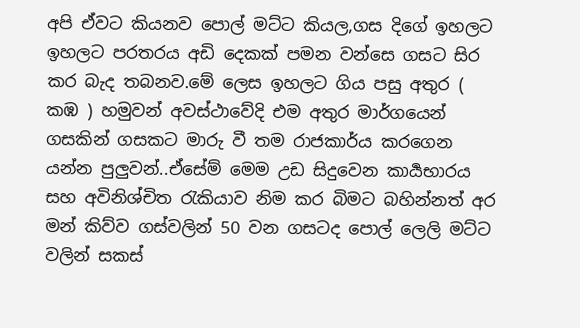අපි ඒවට කියනව පොල් මට්ට කියල,ගස දිගේ ඉහලට ඉහලට පරතරය අඩි දෙකක් පමන වන්සෙ ගසට සිර කර බැද තබනව.මේ ලෙස ඉහලට ගිය පසු අතුර ( කඹ ) හමුවන් අවස්ථාවේදි එම අතුර මාර්ගයෙන් ගසකින් ගසකට මාරු වී තම රාජකාර්ය කරගෙන යන්න පුලුවන්..ඒසේම් මෙම උඩ සිදුවෙන කාර්‍යභාරය සහ අවිනිශ්චිත රැකියාව නිම කර බිමට බහින්නත් අර මන් කිව්ව ගස්වලින් 50 වන ගසටද පොල් ලෙලි මට්ට වලින් සකස්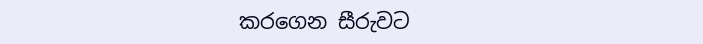කරගෙන සීරුවට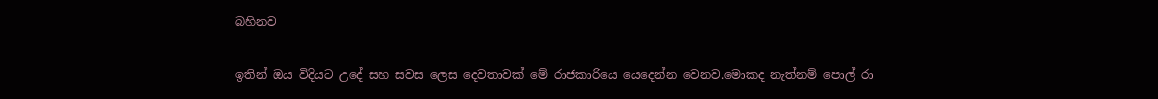බහිනව

ඉතින් ඔය විදියට උදේ සහ සවස ලෙස දෙවතාවක් මේ රාජකාරියෙ යෙදෙන්න වෙනව.මොකද නැත්නම් පොල් රා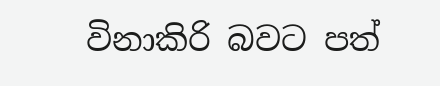විනාකිරි බවට පත්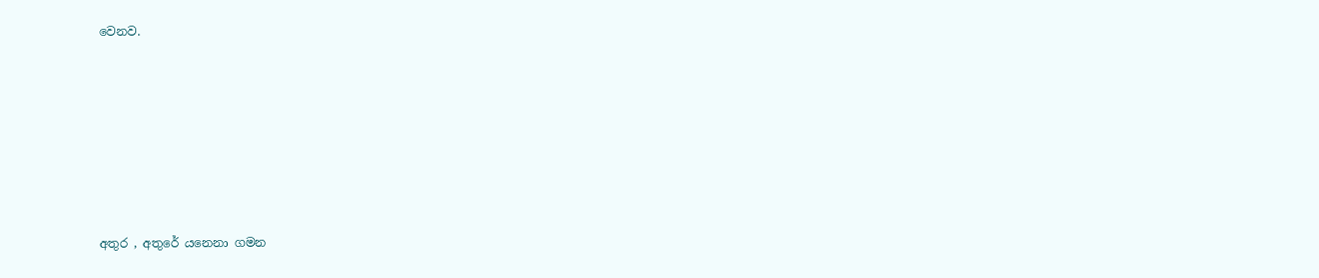වෙනව.







අතුර , අතුරේ යනෙනා ගමන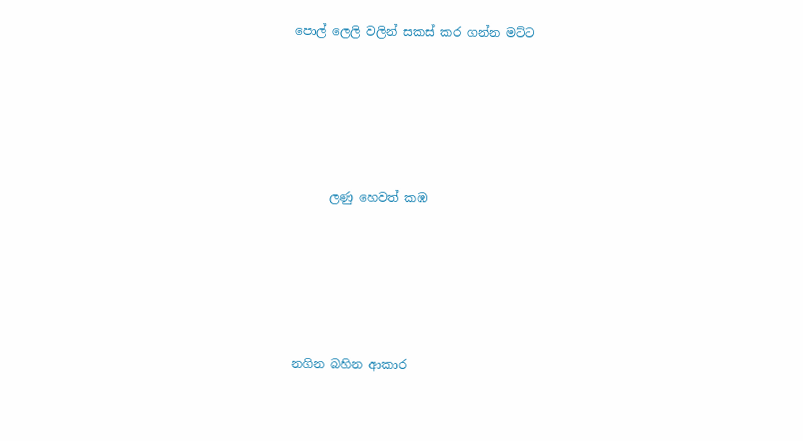පොල් ලෙලි වලින් සකස් කර ගන්න මට්ට





      ලණු හෙවත් කඹ





නගින බහින ආකාර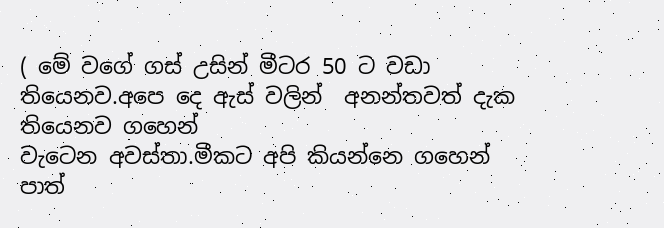( මේ වගේ ගස් උසින් මීටර 50 ට වඩා තියෙනව.අපෙ දෙ ඇස් වලින්  අනන්තවත් දැක තියෙනව ගහෙන්
වැටෙන අවස්තා.මීකට අපි කියන්නෙ ගහෙන් පාත්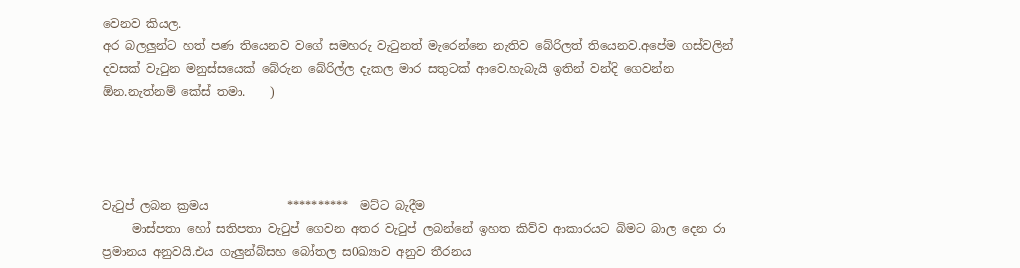වෙනව කියල.
අර බලලුන්ට හත් පණ තියෙනව වගේ සමහරු වැටුනත් මැරෙන්නෙ නැතිව බේරිලත් තියෙනව.අපේම ගස්වලින් දවසක් වැටුන මනුස්සයෙක් බේරුන බේරිල්ල දැකල මාර සතුටක් ආවෙ.හැබැයි ඉතින් වන්දි ගෙවන්න ඕන.නැත්නම් කේස් තමා.    )




වැටුප් ලබන ක්‍රමය             **********  මට්ට බැදීම
     මාස්පතා හෝ සතිපතා වැටුප් ගෙවන අතර වැටුප් ලබන්නේ ඉහත කිව්ව ආකාරයට බිමට බාල දෙන රා ප්‍රමානය අනුවයි.එය ගැලුන්බ්සහ බෝතල ස0ඛ්‍යාව අනුව තීරනය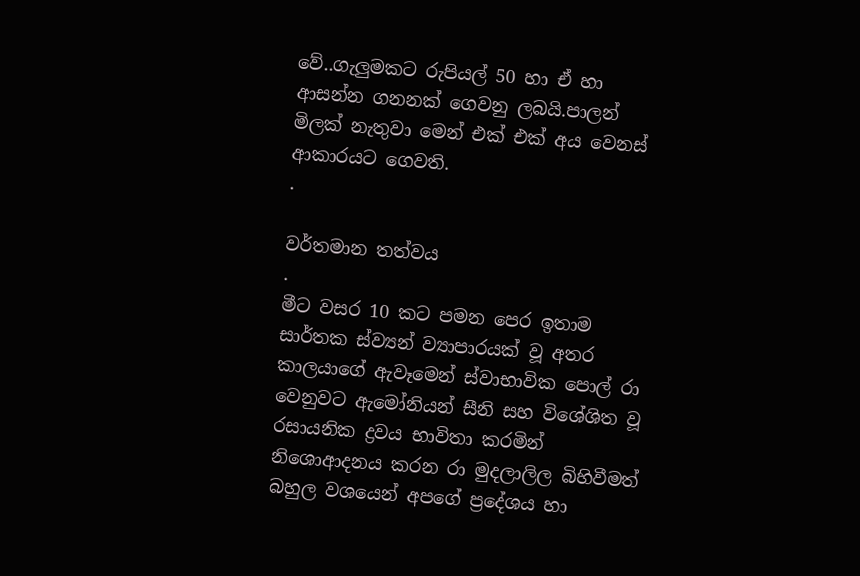වේ..ගැලුමකට රුපියල් 50 හා ඒ හා ආසන්න ගනනක් ගෙවනු ලබයි.පාලන් මිලක් නැතුවා මෙන් එක් එක් අය වෙනස් ආකාරයට ගෙවති.
.

වර්තමාන තත්වය
.
මීට වසර 10 කට පමන පෙර ඉතාම සාර්තක ස්ව්‍යන් ව්‍යාපාරයක් වූ අතර කාලයාගේ ඇවෑමෙන් ස්වාභාවික පොල් රා වෙනුවට ඇමෝනියන් සීනි සහ විශේශිත වූ රසායනික ද්‍රවය භාවිතා කරමින් නිශොආදනය කරන රා මුදලාලිල බිහිවීමත් බහුල වශයෙන් අපගේ ප්‍රදේශය හා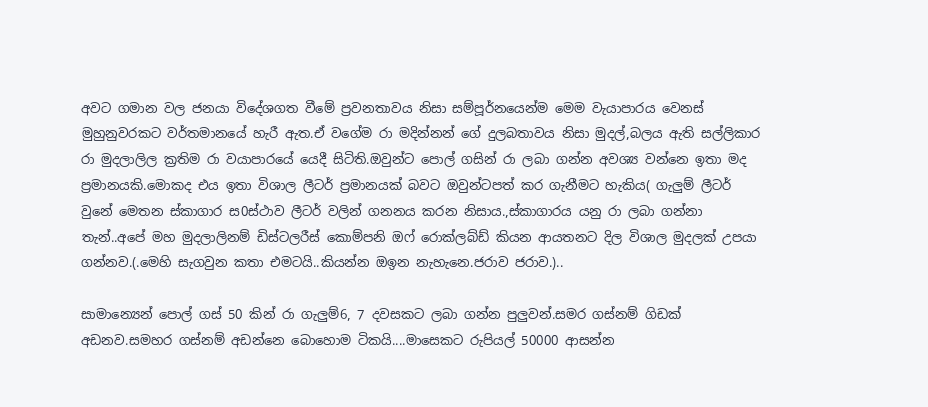අවට ගමාන වල ජනයා විදේශගත වීමේ ප්‍රවනතාවය නිසා සම්පූර්නයෙන්ම මෙම වැයාපාරය වෙනස් මුහුනුවරකට වර්තමානයේ හැරී ඇත.ඒ වගේම රා මදින්නන් ගේ දුලබතාවය නිසා මුදල්,බලය ඇති සල්ලිකාර රා මුදලාලිල ක්‍රතිම රා වයාපාරයේ යෙදී සිටිති.ඔවුන්ට පොල් ගසින් රා ලබා ගන්න අවශ්‍ය වන්නෙ ඉතා මද ප්‍රමානයකි.මොකද එය ඉතා විශාල ලීටර් ප්‍රමානයක් බවට ඔවුන්ටපත් කර ගැනීමට හැකිය( ගැලුම් ලීටර් වුනේ මෙතන ස්කාගාර ස0ස්ථාව ලීටර් වලින් ගනනය කරන නිසාය.,ස්කාගාරය යනු රා ලබා ගන්නා තැන්..අපේ මහ මුදලාලිනම් ඩිස්ටලරීස් කොම්පනි ඔෆ් රොක්ලබ්ඩ් කියන ආයතනට දිල විශාල මුදලක් උපයා ගන්නව.(.මෙහි සැගවුන කතා එමටයි..කියන්න ඔඉන නැහැනෙ.ජරාව ජරාව.)..

සාමාන්‍යෙන් පොල් ගස් 50 කින් රා ගැලුම්6, 7 දවසකට ලබා ගන්න පුලුවන්.සමර ගස්නම් ගිඩක් අඩනව.සමහර ගස්නම් අඩන්නෙ බොහොම ටිකයි....මාසෙකට රුපියල් 50000 ආසන්න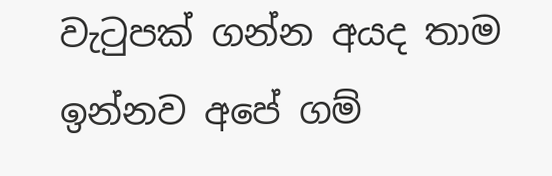වැටුපක් ගන්න අයද තාම ඉන්නව අපේ ගම්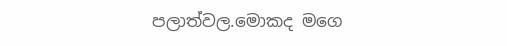පලාත්වල.මොකද මගෙ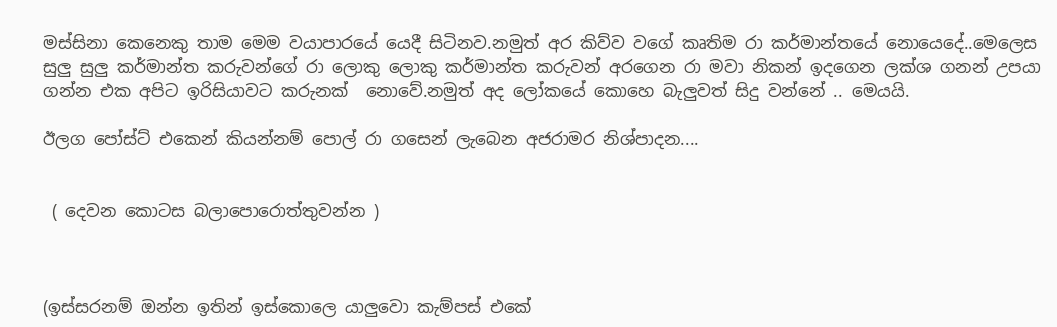මස්සිනා කෙනෙකු තාම මෙම වයාපාරයේ යෙදී සිටිනව.නමුත් අර කිව්ව වගේ කෘතිම රා කර්මාන්තයේ නොයෙදේ..මෙලෙස සුලු සුලු කර්මාන්ත කරුවන්ගේ රා ලොකු ලොකු කර්මාන්ත කරුවන් අරගෙන රා මවා නිකන් ඉදගෙන ලක්ශ ගනන් උපයා ගන්න එක අපිට ඉරිසියාවට කරුනක්  නොවේ.නමුත් අද ලෝකයේ කොහෙ බැලුවත් සිදු වන්නේ .. මෙයයි.

ඊලග පෝස්ට් එකෙන් කියන්නම් පොල් රා ගසෙන් ලැබෙන අජරාමර නිශ්පාදන....


 ( දෙවන කොටස බලාපොරොත්තුවන්න )



(ඉස්සරනම් ඔන්න ඉතින් ඉස්කොලෙ යාලුවො කැම්පස් එකේ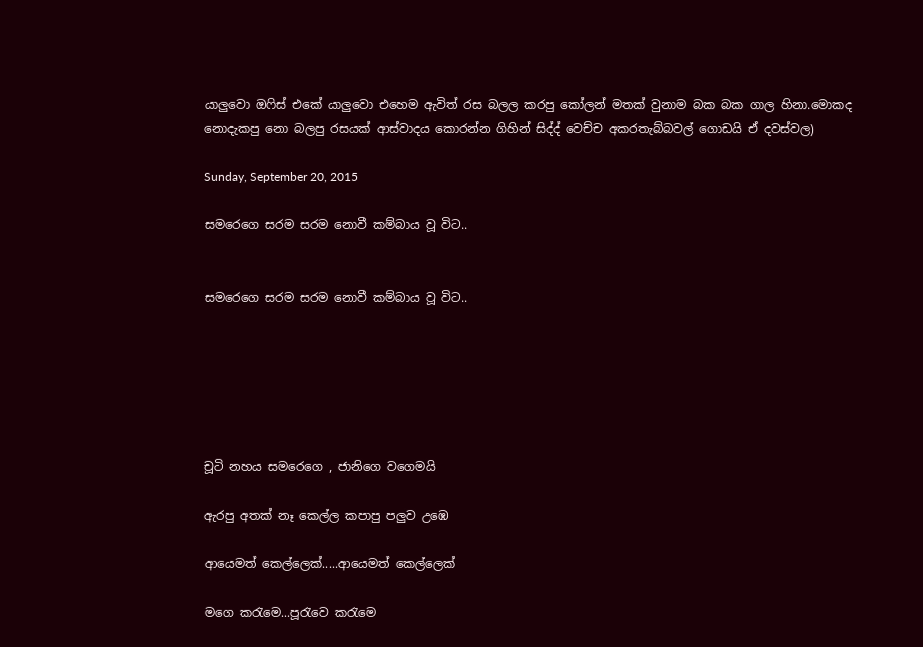යාලුවො ඔෆිස් එකේ යාලුවො එහෙම ඇවිත් රස බලල කරපු කෝලන් මතක් වුනාම බක බක ගාල හිනා.මොකද නොදැකපු නො බලපු රසයක් ආස්වාදය කොරන්න ගිහින් සිද්ද් වෙච්ච අකරතැබ්බවල් ගොඩයි ඒ දවස්වල)

Sunday, September 20, 2015

සමරෙගෙ සරම සරම නොවී කම්බාය වූ විට..


සමරෙගෙ සරම සරම නොවී කම්බාය වූ විට..






චූටි නහය සමරෙගෙ , ජානිගෙ වගෙමයි

ඇරපු අතක් නෑ කෙල්ල කපාපු පලුව උඹෙ

ආයෙමත් කෙල්ලෙක්.....ආයෙමත් කෙල්ලෙක්

මගෙ කරැමෙ...පූරැවෙ කරැමෙ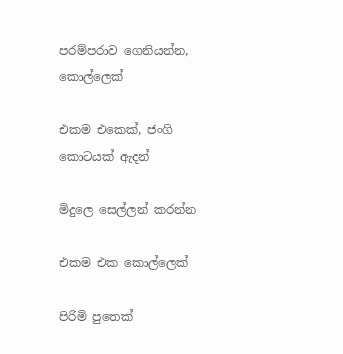පරම්පරාව ගෙනියන්න, කොල්ලෙක්

එකම එකෙක්, ජංගි කොටයක් ඇදන්

මිදුලෙ සෙල්ලන් කරන්න

එකම එක කොල්ලෙක්

පිරිමි පුතෙක්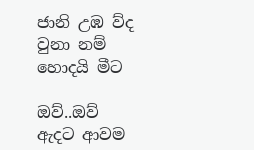ජානි උඹ ව්ද වුනා නම් හොදයි මීට

ඔව්..ඔව් ඇදට ආවම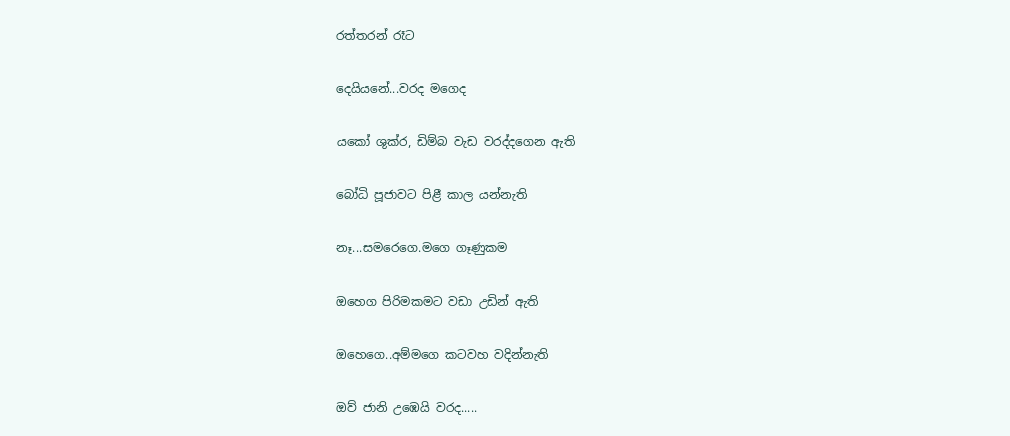රත්තරන් රෑට

දෙයියනේ...වරද මගෙද

යකෝ ශුක්ර, ඩිම්බ වැඩ වරද්දගෙන ඇති

බෝධි පූජාවට පිළී කාල යන්නැති

නෑ...සමරෙගෙ.මගෙ ගෑණුකම

ඔහෙග පිරිමකමට වඩා උඩින් ඇති

ඔහෙගෙ..අම්මගෙ කටවහ වදින්නැති

ඔව් ජානි උඹෙයි වරද.....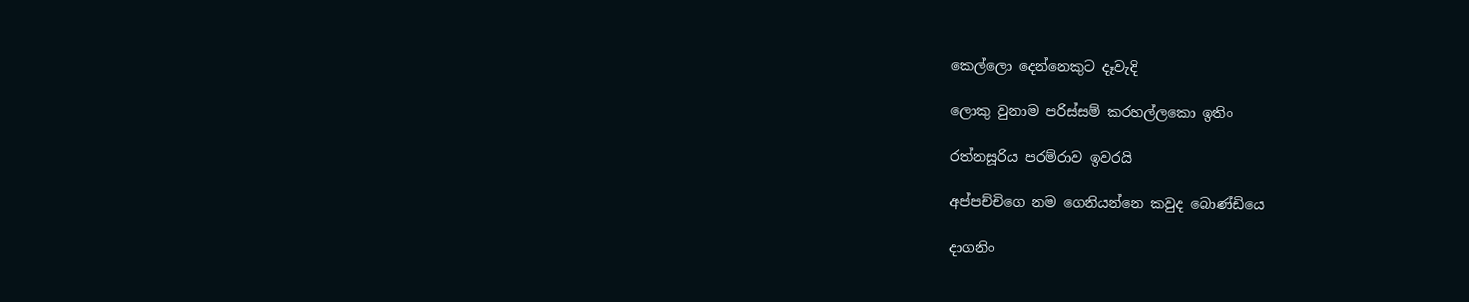කෙල්ලො දෙන්නෙකුට දෑවැදි

ලොකු වුනාම පරිස්සම් කරහල්ලකො ඉතිං

රත්නසූරිය පරම්රාව ඉවරයි

අප්පච්චිගෙ නම ගෙනියන්නෙ කවුද බොණ්ඩියෙ

දාගනිං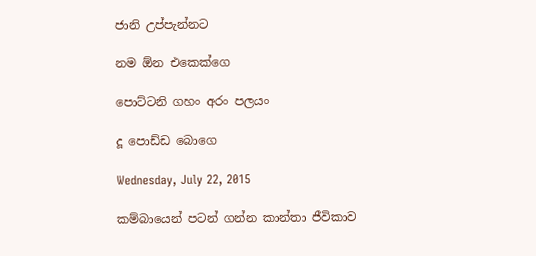ජානි උප්පැන්නට

නම ඕන එකෙක්ගෙ

පොට්ටනි ගහං අරං පලයං

දූ පොඩ්ඩ බොගෙ

Wednesday, July 22, 2015

කම්බායෙන් පටන් ගන්න කාන්තා ජීවිකාව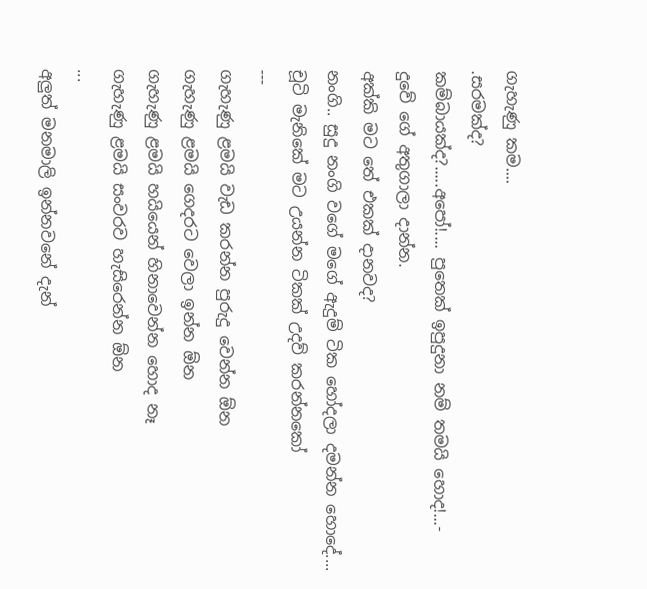ගැහැණු කම....
.සරමක්ද?
කම්බායක්ද?.....අපෝ!.... පුතෙක් ඉපුදුනා නම් තමයි හොද!...-
දුවේ ගේ අතුගාලා දාන්න.
අක්කි මට තේ එකක් දානවද?
නංගි.. සුදු නංගි වගේ මගේ ඇදුම් ටික හෝදලා දමන්න හොදේ....
චූටි මැනිකේ මට උයන්න ටිකක් උදව් කරන්නකෝ
---
ගැහැණු ළමයි වැඩ කරන්න පුරුදු වෙන්න ඕන
ගැහැණු ළමයි ගෙදරට වෙලා ඉන්න ඕන
ගැහැණු ළමයි හයියෙන් හිනාවෙන්න හොද නෑ
ගැහැණු ළමයි සංවරව හැසිරෙන්න ඕන
...
අලුත් මනමාලි ඉන්නවනේ දැන්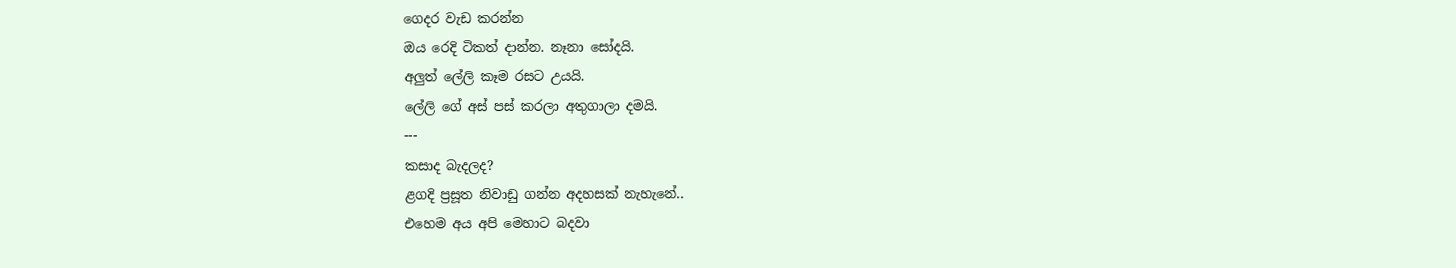ගෙදර වැඩ කරන්න
ඔය රෙදි ටිකත් දාන්න. නෑනා සෝදයි.
අලුත් ලේලි කෑම රසට උයයි.
ලේලි ගේ අස් පස් කරලා අතුගාලා දමයි.
---
කසාද බැදලද?
ළගදි ප්‍රසූත නිවාඩු ගන්න අදහසක් නැහැනේ..
එහෙම අය අපි මෙහාට බදවා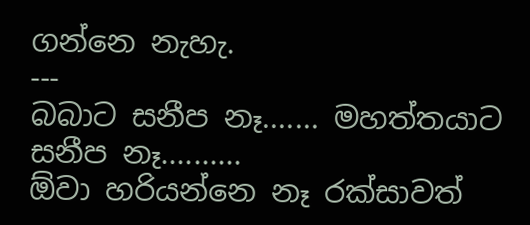ගන්නෙ නැහැ.
---
බබාට සනීප නෑ....... මහත්තයාට සනීප නෑ..........
ඕවා හරියන්නෙ නෑ රක්සාවත්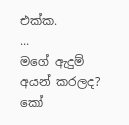එක්ක.
...
මගේ ඇදුම් අයන් කරලද?
කෝ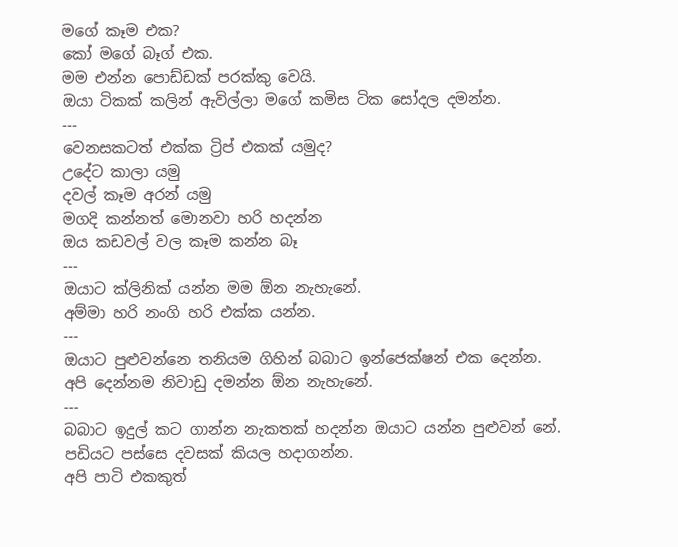මගේ කෑම එක?
කෝ මගේ බෑග් එක.
මම එන්න පොඩ්ඩක් පරක්කු වෙයි.
ඔයා ටිකක් කලින් ඇවිල්ලා මගේ කමිස ටික සෝදල දමන්න.
---
වෙනසකටත් එක්ක ට්‍රිප් එකක් යමුද?
උදේට කාලා යමු
දවල් කෑම අරන් යමු
මගදි කන්නත් මොනවා හරි හදන්න
ඔය කඩවල් වල කෑම කන්න බෑ
---
ඔයාට ක්ලිනික් යන්න මම ඕන නැහැනේ.
අම්මා හරි නංගි හරි එක්ක යන්න.
---
ඔයාට පුළුවන්නෙ තනියම ගිහින් බබාට ඉන්ජෙක්ෂන් එක දෙන්න.
අපි දෙන්නම නිවාඩු දමන්න ඕන නැහැනේ.
---
බබාට ඉදුල් කට ගාන්න නැකතක් හදන්න ඔයාට යන්න පුළුවන් නේ.
පඩියට පස්සෙ දවසක් කියල හදාගන්න.
අපි පාටි එකකුත්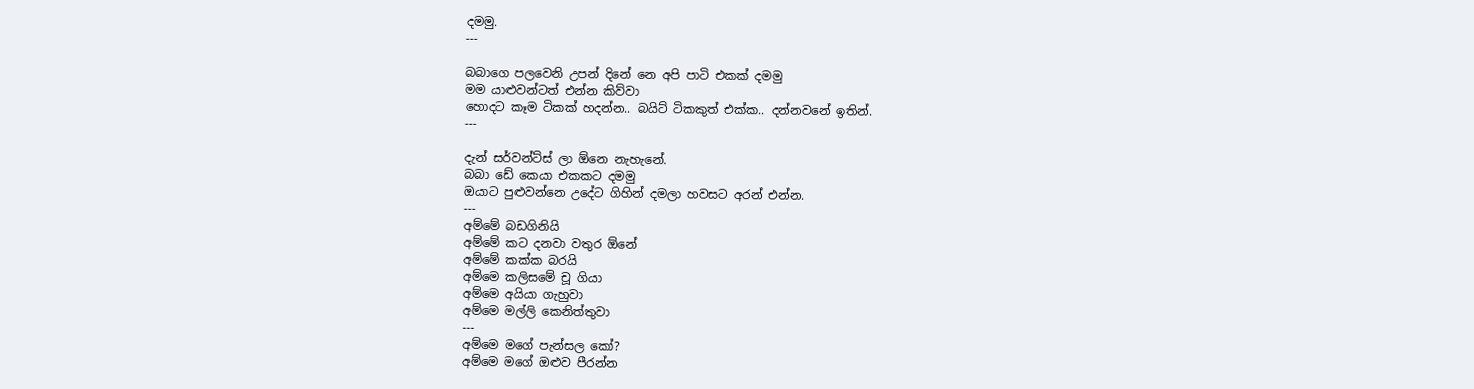දමමු.
---

බබාගෙ පලවෙනි උපන් දිනේ නෙ අපි පාටි එකක් දමමු
මම යාළුවන්ටත් එන්න කිව්වා
හොදට කෑම ටිකක් හදන්න.. බයිට් ටිකකුත් එක්ක.. දන්නවනේ ඉතින්.
---

දැන් සර්වන්ට්ස් ලා ඕනෙ නැහැනේ.
බබා ඩේ කෙයා එකකට දමමු
ඔයාට පුළුවන්නෙ උදේට ගිහින් දමලා හවසට අරන් එන්න.
---
අම්මේ බඩගිනියි
අම්මේ කට දනවා වතුර ඕනේ
අම්මේ කක්ක බරයි
අම්මෙ කලිසමේ චූ ගියා
අම්මෙ අයියා ගැහුවා
අම්මෙ මල්ලි කෙනිත්තුවා
---
අම්මෙ මගේ පැන්සල කෝ?
අම්මෙ මගේ ඔළුව පීරන්න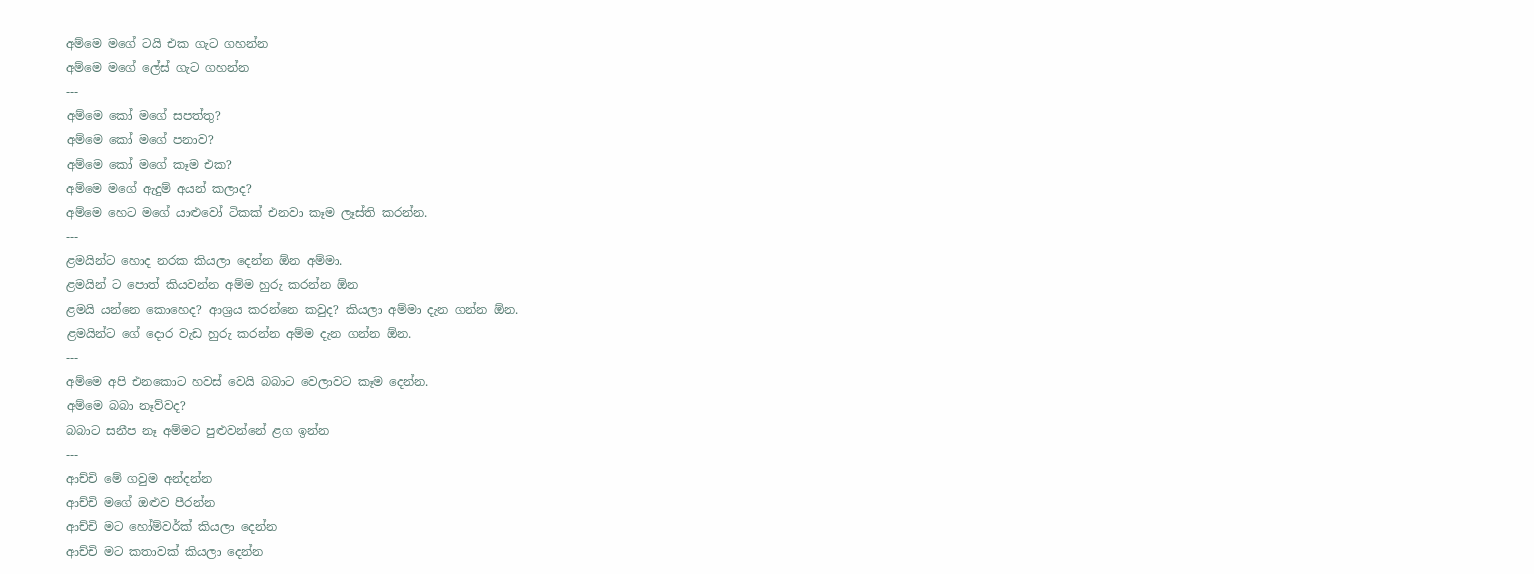අම්මෙ මගේ ටයි එක ගැට ගහන්න
අම්මෙ මගේ ලේස් ගැට ගහන්න
---
අම්මෙ කෝ මගේ සපත්තු?
අම්මෙ කෝ මගේ පනාව?
අම්මෙ කෝ මගේ කෑම එක?
අම්මෙ මගේ ඇදුම් අයන් කලාද?
අම්මෙ හෙට මගේ යාළුවෝ ටිකක් එනවා කෑම ලෑස්ති කරන්න.
---
ළමයින්ට හොද නරක කියලා දෙන්න ඕන අම්මා.
ළමයින් ට පොත් කියවන්න අම්ම හුරු කරන්න ඕන
ළමයි යන්නෙ කොහෙද? ආශ්‍රය කරන්නෙ කවුද? කියලා අම්මා දැන ගන්න ඕන.
ළමයින්ට ගේ දොර වැඩ හුරු කරන්න අම්ම දැන ගන්න ඕන.
---
අම්මෙ අපි එනකොට හවස් වෙයි බබාට වෙලාවට කෑම දෙන්න.
අම්මෙ බබා නෑව්වද?
බබාට සනීප නෑ අම්මට පුළුවන්නේ ළග ඉන්න
---
ආච්චි මේ ගවුම අන්දන්න
ආච්චි මගේ ඔළුව පීරන්න
ආච්චි මට හෝම්වර්ක් කියලා දෙන්න
ආච්චි මට කතාවක් කියලා දෙන්න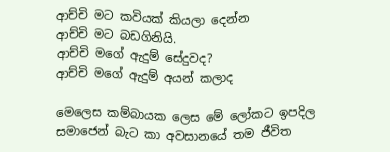ආච්චි මට කවියක් කියලා දෙන්න
ආච්චි මට බඩගිනියි.
ආච්චි මගේ ඇදුම් සේදුවද?
ආච්චි මගේ ඇදුම් අයන් කලාද

මෙලෙස කම්බායක ලෙස මේ ලෝකට ඉපදිල සමාජෙන් බැට කා අවසානයේ තම ජීවිත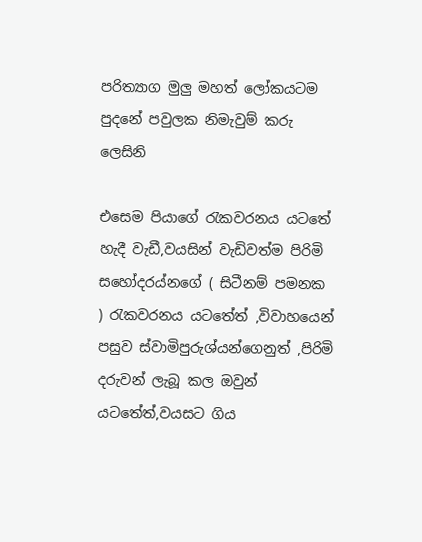පරිත්‍යාග මුලු මහත් ලෝකයටම පුදනේ පවුලක නිමැවුම් කරු ලෙසිනි

එසෙම පියාගේ රැකවරනය යටතේ හැදී වැඩී,වයසින් වැඩිවත්ම පිරිමි සහෝදරය්නගේ ( සිටීනම් පමනක ) රැකවරනය යටතේත් ,විවාහයෙන් පසුව ස්වාමිපුරුශ්යන්ගෙනුත් ,පිරිමි දරුවන් ලැබූ කල ඔවුන් යටතේත්,වයසට ගිය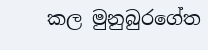කල මුනුබුරගේත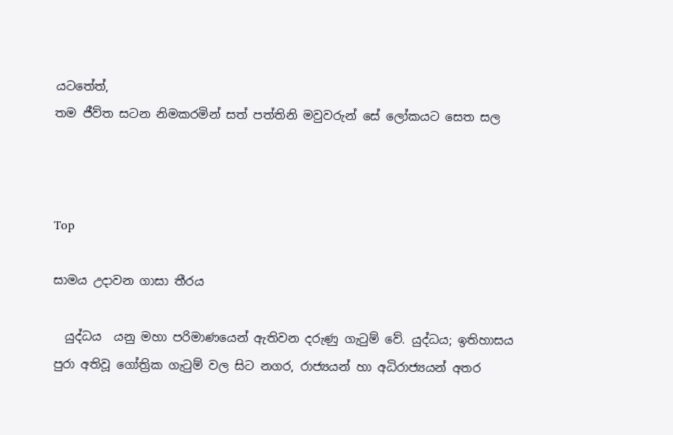යටතේත්,
තම ජීව්ත සටන නිමකරමින් සත් පත්තිනි මවුවරුන් සේ ලෝකයට සෙත සල



Top

සාමය උදාවන ගාසා තීරය

  යුද්ධය  යනු මහා පරිමාණයෙන් ඇතිවන දරුණු ගැටුම් වේ. යුද්ධය; ඉතිහාසය පුරා අතිවූ ගෝත්‍රික ගැටුම් වල සිට නගර, රාජ්‍යයන් හා අධිරාජ්‍යයන් අතර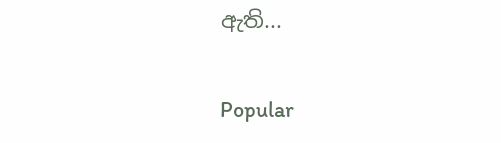ඇති...

Popular